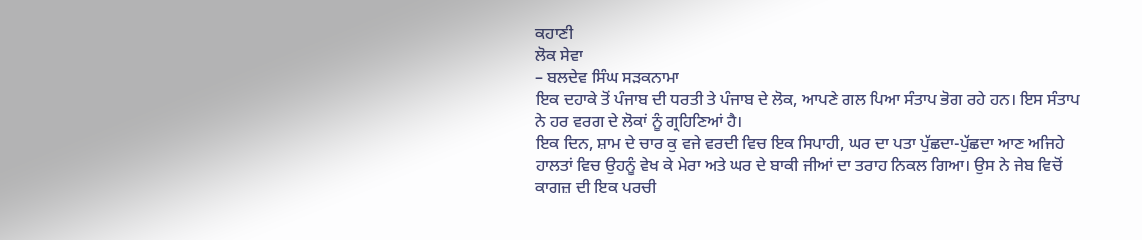ਕਹਾਣੀ
ਲੋਕ ਸੇਵਾ
– ਬਲਦੇਵ ਸਿੰਘ ਸੜਕਨਾਮਾ
ਇਕ ਦਹਾਕੇ ਤੋਂ ਪੰਜਾਬ ਦੀ ਧਰਤੀ ਤੇ ਪੰਜਾਬ ਦੇ ਲੋਕ, ਆਪਣੇ ਗਲ ਪਿਆ ਸੰਤਾਪ ਭੋਗ ਰਹੇ ਹਨ। ਇਸ ਸੰਤਾਪ ਨੇ ਹਰ ਵਰਗ ਦੇ ਲੋਕਾਂ ਨੂੰ ਗ੍ਰਹਿਣਿਆਂ ਹੈ।
ਇਕ ਦਿਨ, ਸ਼ਾਮ ਦੇ ਚਾਰ ਕੁ ਵਜੇ ਵਰਦੀ ਵਿਚ ਇਕ ਸਿਪਾਹੀ, ਘਰ ਦਾ ਪਤਾ ਪੁੱਛਦਾ-ਪੁੱਛਦਾ ਆਣ ਅਜਿਹੇ ਹਾਲਤਾਂ ਵਿਚ ਉਹਨੂੰ ਵੇਖ ਕੇ ਮੇਰਾ ਅਤੇ ਘਰ ਦੇ ਬਾਕੀ ਜੀਆਂ ਦਾ ਤਰਾਹ ਨਿਕਲ ਗਿਆ। ਉਸ ਨੇ ਜੇਬ ਵਿਚੋਂ ਕਾਗਜ਼ ਦੀ ਇਕ ਪਰਚੀ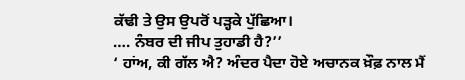ਕੱਢੀ ਤੇ ਉਸ ਉਪਰੋਂ ਪੜ੍ਹਕੇ ਪੁੱਛਿਆ।
…. ਨੰਬਰ ਦੀ ਜੀਪ ਤੁਹਾਡੀ ਹੈ?’’
‘ ਹਾਂਅ, ਕੀ ਗੱਲ ਐ? ਅੰਦਰ ਪੈਦਾ ਹੋਏ ਅਚਾਨਕ ਖ਼ੌਫ਼ ਨਾਲ ਮੈਂ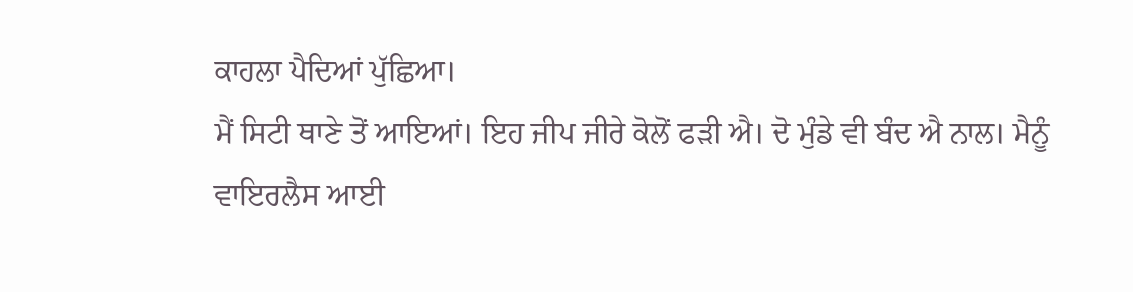ਕਾਹਲਾ ਪੈਦਿਆਂ ਪੁੱਛਿਆ।
ਮੈਂ ਸਿਟੀ ਥਾਣੇ ਤੋਂ ਆਇਆਂ। ਇਹ ਜੀਪ ਜੀਰੇ ਕੋਲੋਂ ਫੜੀ ਐ। ਦੋ ਮੁੰਡੇ ਵੀ ਬੰਦ ਐ ਨਾਲ। ਮੈਨੂੰ ਵਾਇਰਲੈਸ ਆਈ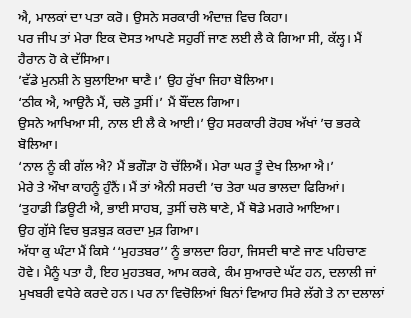ਐ, ਮਾਲਕਾਂ ਦਾ ਪਤਾ ਕਰੋ। ਉਸਨੇ ਸਰਕਾਰੀ ਅੰਦਾਜ਼ ਵਿਚ ਕਿਹਾ।
ਪਰ ਜੀਪ ਤਾਂ ਮੇਰਾ ਇਕ ਦੋਸਤ ਆਪਣੇ ਸਹੁਰੀਂ ਜਾਣ ਲਈ ਲੈ ਕੇ ਗਿਆ ਸੀ, ਕੱਲ੍ਹ। ਮੈਂ ਹੈਰਾਨ ਹੋ ਕੇ ਦੱਸਿਆ।
’ਵੱਡੇ ਮੁਨਸ਼ੀ ਨੇ ਬੁਲਾਇਆ ਥਾਣੈ।’ ਉਹ ਰੁੱਖਾ ਜਿਹਾ ਬੋਲਿਆ।
‘ਠੀਕ ਐ, ਆਉਨੈ ਮੈਂ, ਚਲੋ ਤੁਸੀਂ।’ ਮੈਂ ਬੌਂਦਲ ਗਿਆ।
ਉਸਨੇ ਆਖਿਆ ਸੀ, ਨਾਲ ਈ ਲੈ ਕੇ ਆਈ।’ ਉਹ ਸਰਕਾਰੀ ਰੋਹਬ ਅੱਖਾਂ ’ਚ ਭਰਕੇ ਬੋਲਿਆ।
‘ਨਾਲ ਨੂੰ ਕੀ ਗੱਲ ਐ? ਮੈਂ ਭਗੌੜਾ ਹੋ ਚੱਲਿਐਂ। ਮੇਰਾ ਘਰ ਤੂੰ ਦੇਖ ਲਿਆ ਐ।’
ਮੇਰੇ ਤੇ ਔਖਾ ਕਾਹਨੂੰ ਹੁੰਨੈਂ। ਮੈਂ ਤਾਂ ਐਨੀ ਸਰਦੀ ’ਚ ਤੇਰਾ ਘਰ ਭਾਲਦਾ ਫਿਰਿਆਂ।
‘ਤੁਹਾਡੀ ਡਿਊਟੀ ਐ, ਭਾਈ ਸਾਹਬ, ਤੁਸੀਂ ਚਲੋ ਥਾਣੇ, ਮੈਂ ਥੋਡੇ ਮਗਰੇ ਆਇਆ।
ਉਹ ਗੁੱਸੇ ਵਿਚ ਬੁੜਬੁੜ ਕਰਦਾ ਮੁੜ ਗਿਆ।
ਅੱਧਾ ਕੁ ਘੰਟਾ ਮੈਂ ਕਿਸੇ ‘‘ਮੁਹਤਬਰ’’ ਨੂੰ ਭਾਲਦਾ ਰਿਹਾ, ਜਿਸਦੀ ਥਾਣੇ ਜਾਣ ਪਹਿਚਾਣ ਹੋਵੇ। ਮੈਨੂੰ ਪਤਾ ਹੈ, ਇਹ ਮੁਹਤਬਰ, ਆਮ ਕਰਕੇ, ਕੰਮ ਸੁਆਰਦੇ ਘੱਟ ਹਨ, ਦਲਾਲੀ ਜਾਂ ਮੁਖਬਰੀ ਵਧੇਰੇ ਕਰਦੇ ਹਨ। ਪਰ ਨਾ ਵਿਚੋਲਿਆਂ ਬਿਨਾਂ ਵਿਆਹ ਸਿਰੇ ਲੱਗੇ ਤੇ ਨਾ ਦਲਾਲਾਂ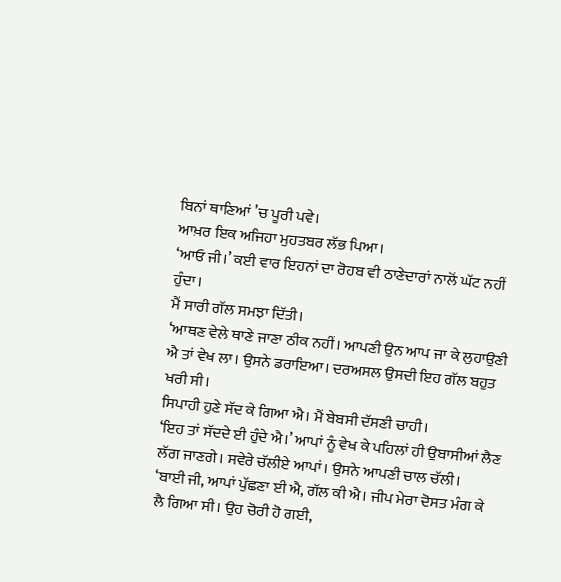ਬਿਨਾਂ ਥਾਣਿਆਂ ’ਚ ਪੂਰੀ ਪਵੇ।
ਆਖ਼ਰ ਇਕ ਅਜਿਹਾ ਮੁਹਤਬਰ ਲੱਭ ਪਿਆ।
‘ਆਓ ਜੀ।’ ਕਈ ਵਾਰ ਇਹਨਾਂ ਦਾ ਰੋਹਬ ਵੀ ਠਾਣੇਦਾਰਾਂ ਨਾਲੋਂ ਘੱਟ ਨਹੀਂ ਹੁੰਦਾ।
ਮੈਂ ਸਾਰੀ ਗੱਲ ਸਮਝਾ ਦਿੱਤੀ।
‘ਆਥਣ ਵੇਲੇ ਥਾਣੇ ਜਾਣਾ ਠੀਕ ਨਹੀਂ। ਆਪਣੀ ਉਨ ਆਪ ਜਾ ਕੇ ਲੁਹਾਉਣੀ ਐ ਤਾਂ ਵੇਖ ਲਾ। ਉਸਨੇ ਡਰਾਇਆ। ਦਰਅਸਲ ਉਸਦੀ ਇਹ ਗੱਲ ਬਹੁਤ ਖਰੀ ਸੀ।
ਸਿਪਾਹੀ ਹੁਣੇ ਸੱਦ ਕੇ ਗਿਆ ਐ। ਮੈਂ ਬੇਬਸੀ ਦੱਸਣੀ ਚਾਹੀ।
‘ਇਹ ਤਾਂ ਸੱਦਦੇ ਈ ਹੁੰਦੇ ਐ।’ ਆਪਾਂ ਨੂੰ ਵੇਖ ਕੇ ਪਹਿਲਾਂ ਹੀ ਉਬਾਸੀਆਂ ਲੈਣ ਲੱਗ ਜਾਣਗੇ। ਸਵੇਰੇ ਚੱਲੀਏ ਆਪਾਂ। ਉਸਨੇ ਆਪਣੀ ਚਾਲ ਚੱਲੀ।
‘ਬਾਈ ਜੀ, ਆਪਾਂ ਪੁੱਛਣਾ ਈ ਐ, ਗੱਲ ਕੀ ਐ। ਜੀਪ ਮੇਰਾ ਦੋਸਤ ਮੰਗ ਕੇ ਲੈ ਗਿਆ ਸੀ। ਉਹ ਚੋਰੀ ਹੋ ਗਈ,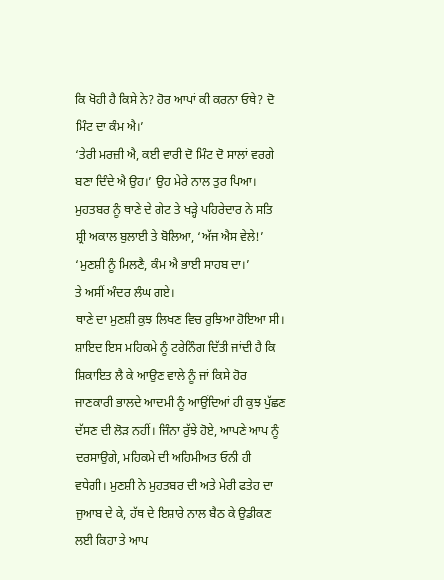ਕਿ ਖੋਹੀ ਹੈ ਕਿਸੇ ਨੇ? ਹੋਰ ਆਪਾਂ ਕੀ ਕਰਨਾ ਓਥੇ? ਦੋ ਮਿੰਟ ਦਾ ਕੰਮ ਐ।’
‘ਤੇਰੀ ਮਰਜ਼ੀ ਐ, ਕਈ ਵਾਰੀ ਦੋ ਮਿੰਟ ਦੋ ਸਾਲਾਂ ਵਰਗੇ ਬਣਾ ਦਿੰਦੇ ਐ ਉਹ।’ ਉਹ ਮੇਰੇ ਨਾਲ ਤੁਰ ਪਿਆ। ਮੁਹਤਬਰ ਨੂੰ ਥਾਣੇ ਦੇ ਗੇਟ ਤੇ ਖੜ੍ਹੇ ਪਹਿਰੇਦਾਰ ਨੇ ਸਤਿ ਸ਼੍ਰੀ ਅਕਾਲ ਬੁਲਾਈ ਤੇ ਬੋਲਿਆ, ‘ਅੱਜ ਐਸ ਵੇਲੇ!’
‘ਮੁਣਸ਼ੀ ਨੂੰ ਮਿਲਣੈ, ਕੰਮ ਐ ਭਾਈ ਸਾਹਬ ਦਾ।’
ਤੇ ਅਸੀਂ ਅੰਦਰ ਲੰਘ ਗਏ।
ਥਾਣੇ ਦਾ ਮੁਣਸ਼ੀ ਕੁਝ ਲਿਖਣ ਵਿਚ ਰੁਝਿਆ ਹੋਇਆ ਸੀ। ਸ਼ਾਇਦ ਇਸ ਮਹਿਕਮੇ ਨੂੰ ਟਰੇਨਿੰਗ ਦਿੱਤੀ ਜਾਂਦੀ ਹੈ ਕਿ ਸ਼ਿਕਾਇਤ ਲੈ ਕੇ ਆਉਣ ਵਾਲੇ ਨੂੰ ਜਾਂ ਕਿਸੇ ਹੋਰ ਜਾਣਕਾਰੀ ਭਾਲਦੇ ਆਦਮੀ ਨੂੰ ਆਉਂਦਿਆਂ ਹੀ ਕੁਝ ਪੁੱਛਣ ਦੱਸਣ ਦੀ ਲੋੜ ਨਹੀਂ। ਜਿੰਨਾ ਰੁੱਝੇ ਹੋਏ, ਆਪਣੇ ਆਪ ਨੂੰ ਦਰਸਾਉਗੇ, ਮਹਿਕਮੇ ਦੀ ਅਹਿਮੀਅਤ ਓਨੀ ਹੀ ਵਧੇਗੀ। ਮੁਣਸ਼ੀ ਨੇ ਮੁਹਤਬਰ ਦੀ ਅਤੇ ਮੇਰੀ ਫਤੇਹ ਦਾ ਜੁਆਬ ਦੇ ਕੇ, ਹੱਥ ਦੇ ਇਸ਼ਾਰੇ ਨਾਲ ਬੈਠ ਕੇ ਉਡੀਕਣ ਲਈ ਕਿਹਾ ਤੇ ਆਪ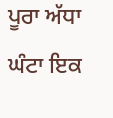ਪੂਰਾ ਅੱਧਾ ਘੰਟਾ ਇਕ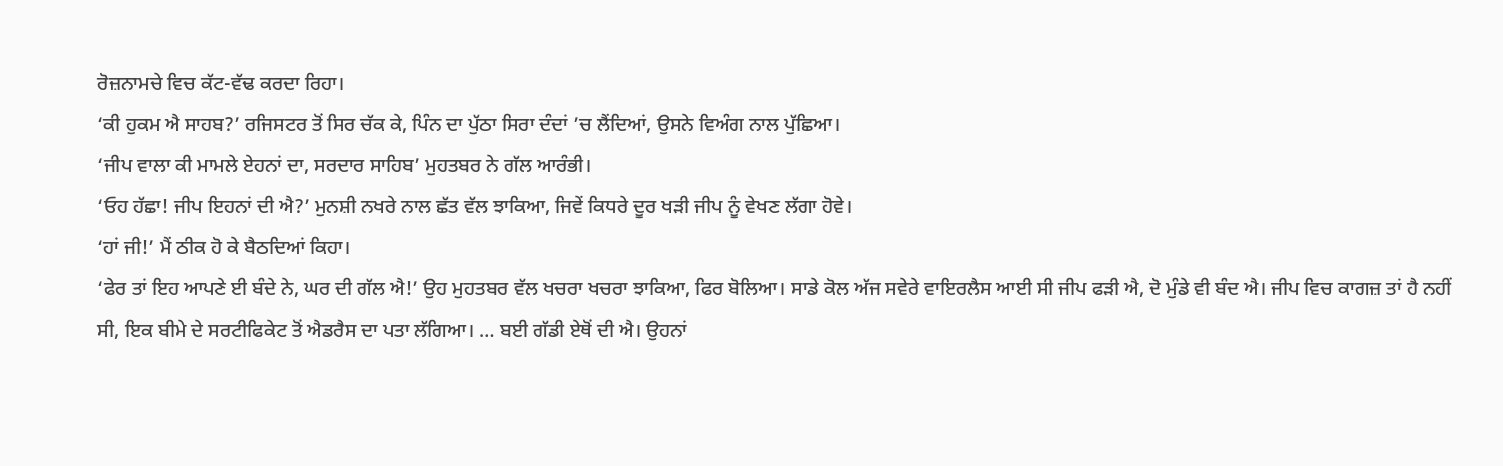ਰੋਜ਼ਨਾਮਚੇ ਵਿਚ ਕੱਟ-ਵੱਢ ਕਰਦਾ ਰਿਹਾ।
‘ਕੀ ਹੁਕਮ ਐ ਸਾਹਬ?’ ਰਜਿਸਟਰ ਤੋਂ ਸਿਰ ਚੱਕ ਕੇ, ਪਿੰਨ ਦਾ ਪੁੱਠਾ ਸਿਰਾ ਦੰਦਾਂ ’ਚ ਲੈਂਦਿਆਂ, ਉਸਨੇ ਵਿਅੰਗ ਨਾਲ ਪੁੱਛਿਆ।
‘ਜੀਪ ਵਾਲਾ ਕੀ ਮਾਮਲੇ ਏਹਨਾਂ ਦਾ, ਸਰਦਾਰ ਸਾਹਿਬ’ ਮੁਹਤਬਰ ਨੇ ਗੱਲ ਆਰੰਭੀ।
‘ਓਹ ਹੱਛਾ! ਜੀਪ ਇਹਨਾਂ ਦੀ ਐ?’ ਮੁਨਸ਼ੀ ਨਖਰੇ ਨਾਲ ਛੱਤ ਵੱਲ ਝਾਕਿਆ, ਜਿਵੇਂ ਕਿਧਰੇ ਦੂਰ ਖੜੀ ਜੀਪ ਨੂੰ ਵੇਖਣ ਲੱਗਾ ਹੋਵੇ।
‘ਹਾਂ ਜੀ!’ ਮੈਂ ਠੀਕ ਹੋ ਕੇ ਬੈਠਦਿਆਂ ਕਿਹਾ।
‘ਫੇਰ ਤਾਂ ਇਹ ਆਪਣੇ ਈ ਬੰਦੇ ਨੇ, ਘਰ ਦੀ ਗੱਲ ਐ!’ ਉਹ ਮੁਹਤਬਰ ਵੱਲ ਖਚਰਾ ਖਚਰਾ ਝਾਕਿਆ, ਫਿਰ ਬੋਲਿਆ। ਸਾਡੇ ਕੋਲ ਅੱਜ ਸਵੇਰੇ ਵਾਇਰਲੈਸ ਆਈ ਸੀ ਜੀਪ ਫੜੀ ਐ, ਦੋ ਮੁੰਡੇ ਵੀ ਬੰਦ ਐ। ਜੀਪ ਵਿਚ ਕਾਗਜ਼ ਤਾਂ ਹੈ ਨਹੀਂ ਸੀ, ਇਕ ਬੀਮੇ ਦੇ ਸਰਟੀਫਿਕੇਟ ਤੋਂ ਐਡਰੈਸ ਦਾ ਪਤਾ ਲੱਗਿਆ। … ਬਈ ਗੱਡੀ ਏਥੋਂ ਦੀ ਐ। ਉਹਨਾਂ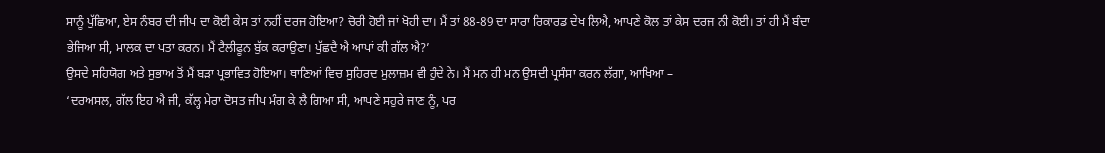ਸਾਨੂੰ ਪੁੱਛਿਆ, ਏਸ ਨੰਬਰ ਦੀ ਜੀਪ ਦਾ ਕੋਈ ਕੇਸ ਤਾਂ ਨਹੀਂ ਦਰਜ ਹੋਇਆ? ਚੋਰੀ ਹੋਈ ਜਾਂ ਖੋਹੀ ਦਾ। ਮੈਂ ਤਾਂ 88-89 ਦਾ ਸਾਰਾ ਰਿਕਾਰਡ ਦੇਖ ਲਿਐ, ਆਪਣੇ ਕੋਲ ਤਾਂ ਕੇਸ ਦਰਜ ਨੀ ਕੋਈ। ਤਾਂ ਹੀ ਮੈਂ ਬੰਦਾ ਭੇਜਿਆ ਸੀ, ਮਾਲਕ ਦਾ ਪਤਾ ਕਰਨ। ਮੈਂ ਟੈਲੀਫੂਨ ਬੁੱਕ ਕਰਾਉਣਾ। ਪੁੱਛਦੈ ਐ ਆਪਾਂ ਕੀ ਗੱਲ ਐ?’
ਉਸਦੇ ਸਹਿਯੋਗ ਅਤੇ ਸੁਭਾਅ ਤੋਂ ਮੈਂ ਬੜਾ ਪ੍ਰਭਾਵਿਤ ਹੋਇਆ। ਥਾਣਿਆਂ ਵਿਚ ਸੁਹਿਰਦ ਮੁਲਾਜ਼ਮ ਵੀ ਹੁੰਦੇ ਨੇ। ਮੈਂ ਮਨ ਹੀ ਮਨ ਉਸਦੀ ਪ੍ਰਸੰਸਾ ਕਰਨ ਲੱਗਾ, ਆਖਿਆ –
‘ਦਰਅਸਲ, ਗੱਲ ਇਹ ਐ ਜੀ, ਕੱਲ੍ਹ ਮੇਰਾ ਦੋਸਤ ਜੀਪ ਮੰਗ ਕੇ ਲੈ ਗਿਆ ਸੀ, ਆਪਣੇ ਸਹੁਰੇ ਜਾਣ ਨੂੰ, ਪਰ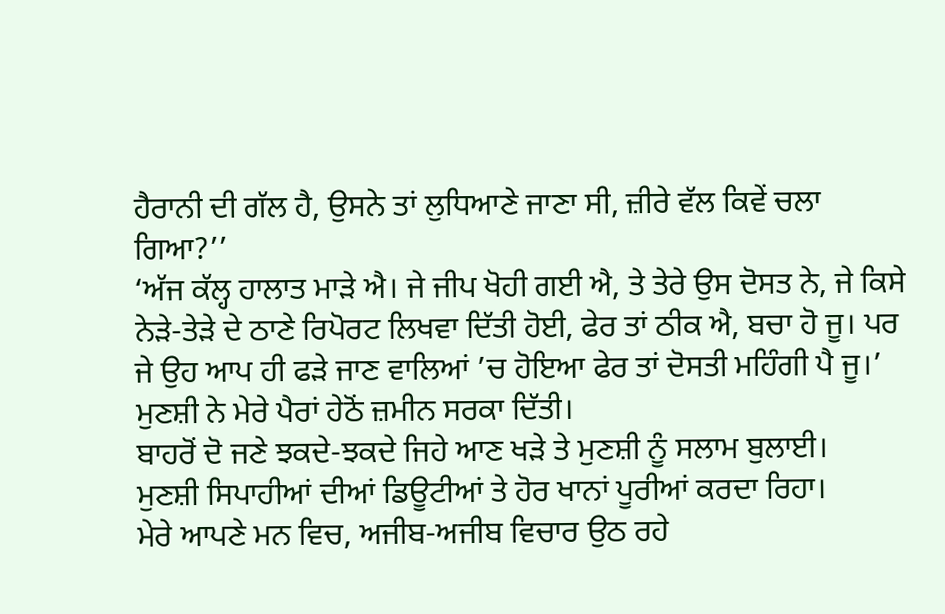ਹੈਰਾਨੀ ਦੀ ਗੱਲ ਹੈ, ਉਸਨੇ ਤਾਂ ਲੁਧਿਆਣੇ ਜਾਣਾ ਸੀ, ਜ਼ੀਰੇ ਵੱਲ ਕਿਵੇਂ ਚਲਾ ਗਿਆ?’’
‘ਅੱਜ ਕੱਲ੍ਹ ਹਾਲਾਤ ਮਾੜੇ ਐ। ਜੇ ਜੀਪ ਖੋਹੀ ਗਈ ਐ, ਤੇ ਤੇਰੇ ਉਸ ਦੋਸਤ ਨੇ, ਜੇ ਕਿਸੇ ਨੇੜੇ-ਤੇੜੇ ਦੇ ਠਾਣੇ ਰਿਪੋਰਟ ਲਿਖਵਾ ਦਿੱਤੀ ਹੋਈ, ਫੇਰ ਤਾਂ ਠੀਕ ਐ, ਬਚਾ ਹੋ ਜੂ। ਪਰ ਜੇ ਉਹ ਆਪ ਹੀ ਫੜੇ ਜਾਣ ਵਾਲਿਆਂ ’ਚ ਹੋਇਆ ਫੇਰ ਤਾਂ ਦੋਸਤੀ ਮਹਿੰਗੀ ਪੈ ਜੂ।’
ਮੁਣਸ਼ੀ ਨੇ ਮੇਰੇ ਪੈਰਾਂ ਹੇਠੋਂ ਜ਼ਮੀਨ ਸਰਕਾ ਦਿੱਤੀ।
ਬਾਹਰੋਂ ਦੋ ਜਣੇ ਝਕਦੇ-ਝਕਦੇ ਜਿਹੇ ਆਣ ਖੜੇ ਤੇ ਮੁਣਸ਼ੀ ਨੂੰ ਸਲਾਮ ਬੁਲਾਈ।
ਮੁਣਸ਼ੀ ਸਿਪਾਹੀਆਂ ਦੀਆਂ ਡਿਊਟੀਆਂ ਤੇ ਹੋਰ ਖਾਨਾਂ ਪੂਰੀਆਂ ਕਰਦਾ ਰਿਹਾ।
ਮੇਰੇ ਆਪਣੇ ਮਨ ਵਿਚ, ਅਜੀਬ-ਅਜੀਬ ਵਿਚਾਰ ਉਠ ਰਹੇ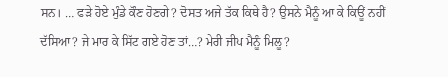ਸਨ। … ਫੜੇ ਹੋਏ ਮੁੰਡੇ ਕੌਣ ਹੋਣਗੇ? ਦੋਸਤ ਅਜੇ ਤੱਕ ਕਿਥੇ ਹੈ? ਉਸਨੇ ਮੈਨੂੰ ਆ ਕੇ ਕਿਊਂ ਨਹੀਂ ਦੱਸਿਆ? ਜੇ ਮਾਰ ਕੇ ਸਿੱਟ ਗਏ ਹੋਣ ਤਾਂ…? ਮੇਰੀ ਜੀਪ ਮੈਨੂੰ ਮਿਲੂ?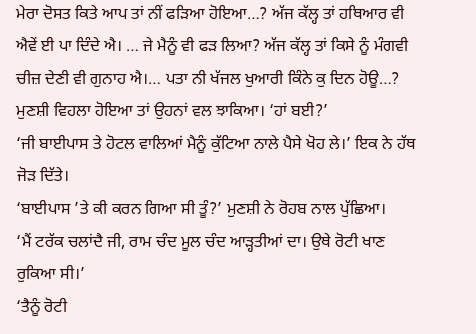ਮੇਰਾ ਦੋਸਤ ਕਿਤੇ ਆਪ ਤਾਂ ਨੀਂ ਫੜਿਆ ਹੋਇਆ…? ਅੱਜ ਕੱਲ੍ਹ ਤਾਂ ਹਥਿਆਰ ਵੀ ਐਵੇਂ ਈ ਪਾ ਦਿੰਦੇ ਐ। … ਜੇ ਮੈਨੂੰ ਵੀ ਫੜ ਲਿਆ? ਅੱਜ ਕੱਲ੍ਹ ਤਾਂ ਕਿਸੇ ਨੂੰ ਮੰਗਵੀ ਚੀਜ਼ ਦੇਣੀ ਵੀ ਗੁਨਾਹ ਐ।… ਪਤਾ ਨੀ ਖੱਜਲ ਖੁਆਰੀ ਕਿੰਨੇ ਕੁ ਦਿਨ ਹੋਊ…?
ਮੁਣਸ਼ੀ ਵਿਹਲਾ ਹੋਇਆ ਤਾਂ ਉਹਨਾਂ ਵਲ ਝਾਕਿਆ। ‘ਹਾਂ ਬਈ?’
‘ਜੀ ਬਾਈਪਾਸ ਤੇ ਹੋਟਲ ਵਾਲਿਆਂ ਮੈਨੂੰ ਕੁੱਟਿਆ ਨਾਲੇ ਪੈਸੇ ਖੋਹ ਲੇ।’ ਇਕ ਨੇ ਹੱਥ ਜੋੜ ਦਿੱਤੇ।
‘ਬਾਈਪਾਸ ’ਤੇ ਕੀ ਕਰਨ ਗਿਆ ਸੀ ਤੂੰ?’ ਮੁਣਸ਼ੀ ਨੇ ਰੋਹਬ ਨਾਲ ਪੁੱਛਿਆ।
‘ਮੈਂ ਟਰੱਕ ਚਲਾਂਦੈ ਜੀ, ਰਾਮ ਚੰਦ ਮੂਲ ਚੰਦ ਆੜ੍ਹਤੀਆਂ ਦਾ। ਉਥੇ ਰੋਟੀ ਖਾਣ ਰੁਕਿਆ ਸੀ।’
‘ਤੈਨੂੰ ਰੋਟੀ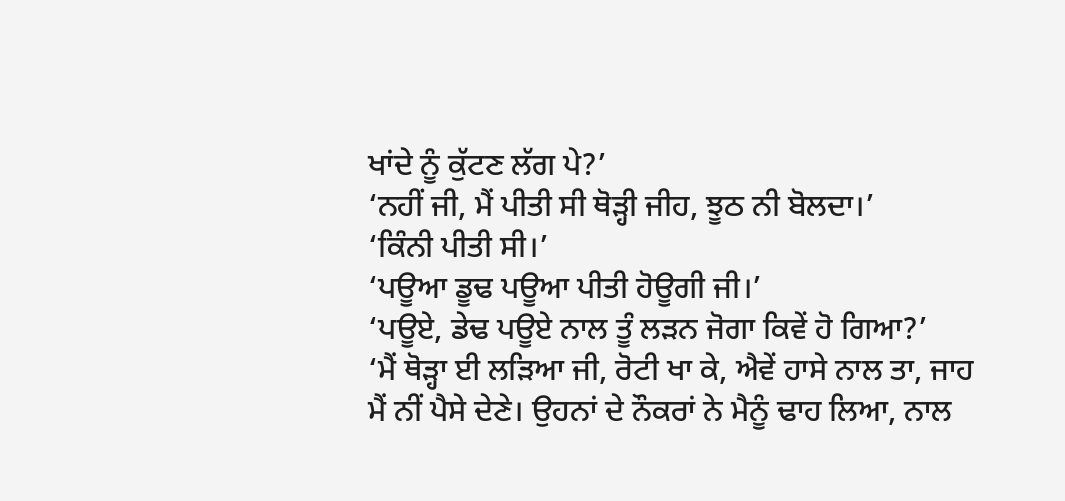ਖਾਂਦੇ ਨੂੰ ਕੁੱਟਣ ਲੱਗ ਪੇ?’
‘ਨਹੀਂ ਜੀ, ਮੈਂ ਪੀਤੀ ਸੀ ਥੋੜ੍ਹੀ ਜੀਹ, ਝੂਠ ਨੀ ਬੋਲਦਾ।’
‘ਕਿੰਨੀ ਪੀਤੀ ਸੀ।’
‘ਪਊਆ ਡੂਢ ਪਊਆ ਪੀਤੀ ਹੋਊਗੀ ਜੀ।’
‘ਪਊਏ, ਡੇਢ ਪਊਏ ਨਾਲ ਤੂੰ ਲੜਨ ਜੋਗਾ ਕਿਵੇਂ ਹੋ ਗਿਆ?’
‘ਮੈਂ ਥੋੜ੍ਹਾ ਈ ਲੜਿਆ ਜੀ, ਰੋਟੀ ਖਾ ਕੇ, ਐਵੇਂ ਹਾਸੇ ਨਾਲ ਤਾ, ਜਾਹ ਮੈਂ ਨੀਂ ਪੈਸੇ ਦੇਣੇ। ਉਹਨਾਂ ਦੇ ਨੌਕਰਾਂ ਨੇ ਮੈਨੂੰ ਢਾਹ ਲਿਆ, ਨਾਲ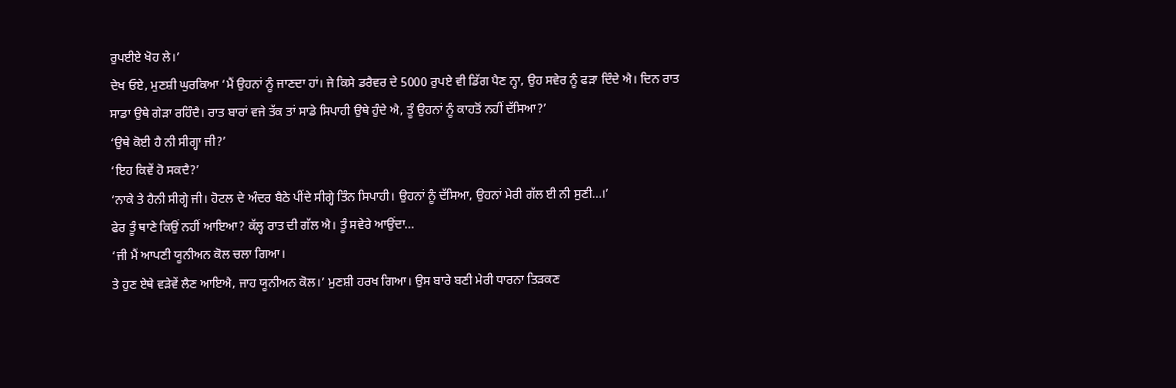ਰੁਪਈਏ ਖੋਹ ਲੇ।’
ਦੇਖ ਓਏ, ਮੁਣਸ਼ੀ ਘੁਰਕਿਆ ‘ਮੈਂ ਉਹਨਾਂ ਨੂੰ ਜਾਣਦਾ ਹਾਂ। ਜੇ ਕਿਸੇ ਡਰੈਵਰ ਦੇ 5000 ਰੁਪਏ ਵੀ ਡਿੱਗ ਪੈਣ ਨ੍ਹਾ, ਉਹ ਸਵੇਰ ਨੂੰ ਫੜਾ ਦਿੰਦੇ ਐ। ਦਿਨ ਰਾਤ ਸਾਡਾ ਉਥੇ ਗੇੜਾ ਰਹਿੰਦੈ। ਰਾਤ ਬਾਰਾਂ ਵਜੇ ਤੱਕ ਤਾਂ ਸਾਡੇ ਸਿਪਾਹੀ ਉਥੇ ਹੁੰਦੇ ਐ, ਤੂੰ ਉਹਨਾਂ ਨੂੰ ਕਾਹਤੋਂ ਨਹੀਂ ਦੱਸਿਆ?’
‘ਉਥੇ ਕੋਈ ਹੈ ਨੀ ਸੀਗ੍ਹਾ ਜੀ?’
‘ਇਹ ਕਿਵੇਂ ਹੋ ਸਕਦੈ?’
‘ਨਾਕੇ ਤੇ ਹੈਨੀ ਸੀਗ੍ਹੇ ਜੀ। ਹੋਟਲ ਦੇ ਅੰਦਰ ਬੈਠੇ ਪੀਂਦੇ ਸੀਗ੍ਹੇ ਤਿੰਨ ਸਿਪਾਹੀ। ਉਹਨਾਂ ਨੂੰ ਦੱਸਿਆ, ਉਹਨਾਂ ਮੇਰੀ ਗੱਲ ਈ ਨੀ ਸੁਣੀ…।’
ਫੇਰ ਤੂੰ ਥਾਣੇ ਕਿਉਂ ਨਹੀਂ ਆਇਆ? ਕੱਲ੍ਹ ਰਾਤ ਦੀ ਗੱਲ ਐ। ਤੂੰ ਸਵੇਰੇ ਆਉਂਦਾ…
‘ਜੀ ਮੈਂ ਆਪਣੀ ਯੂਨੀਅਨ ਕੋਲ ਚਲਾ ਗਿਆ।
ਤੇ ਹੁਣ ਏਥੇ ਵੜੇਵੇਂ ਲੈਣ ਆਇਐ, ਜਾਹ ਯੂਨੀਅਨ ਕੋਲ।’ ਮੁਣਸ਼ੀ ਹਰਖ ਗਿਆ। ਉਸ ਬਾਰੇ ਬਣੀ ਮੇਰੀ ਧਾਰਨਾ ਤਿੜਕਣ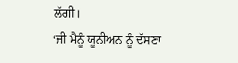ਲੱਗੀ।
‘ਜੀ ਮੈਨੂੰ ਯੂਨੀਅਨ ਨੂੰ ਦੱਸਣਾ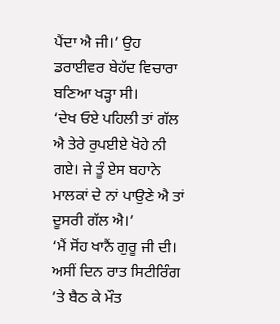ਪੈਂਦਾ ਐ ਜੀ।’ ਉਹ ਡਰਾਈਵਰ ਬੇਹੱਦ ਵਿਚਾਰਾ ਬਣਿਆ ਖੜ੍ਹਾ ਸੀ।
‘ਦੇਖ ਓਏ ਪਹਿਲੀ ਤਾਂ ਗੱਲ ਐ ਤੇਰੇ ਰੁਪਈਏ ਖੋਹੇ ਨੀ ਗਏ। ਜੇ ਤੂੰ ਏਸ ਬਹਾਨੇ ਮਾਲਕਾਂ ਦੇ ਨਾਂ ਪਾਉਣੇ ਐ ਤਾਂ ਦੂਸਰੀ ਗੱਲ ਐ।’
‘ਮੈਂ ਸੋਂਹ ਖਾਨੈਂ ਗੁਰੂ ਜੀ ਦੀ। ਅਸੀਂ ਦਿਨ ਰਾਤ ਸਿਟੀਰਿੰਗ ’ਤੇ ਬੈਠ ਕੇ ਮੌਤ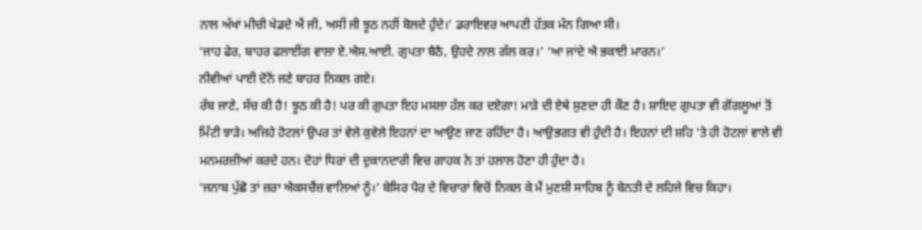ਨਾਲ ਅੱਖਾਂ ਮੀਚੀ ਖੇਡਦੇ ਐਂ ਜੀ, ਅਸੀਂ ਜੀ ਝੂਠ ਨਹੀਂ ਬੋਲਦੇ ਹੁੰਦੇ।’ ਡਰਾਇਵਰ ਆਪਣੀ ਹੱਤਕ ਮੰਨ ਗਿਆ ਸੀ।
‘ਜਾਹ ਫੇਰ, ਬਾਹਰ ਫਲਾਈਂਗ ਵਾਲਾ ਏ.ਐਸ.ਆਈ. ਗੁਪਤਾ ਬੈਠੈ, ਉਹਦੇ ਨਾਲ ਗੱਲ ਕਰ।’ ‘ਆ ਜਾਂਦੇ ਐ ਭਕਾਈ ਮਾਰਨ।’
ਨੀਵੀਆਂ ਪਾਈ ਦੋਨੋਂ ਜਣੇ ਬਾਹਰ ਨਿਕਲ ਗਏ।
ਰੱਬ ਜਾਣੇ, ਸੱਚ ਕੀ ਹੈ! ਝੂਠ ਕੀ ਹੈ! ਪਰ ਕੀ ਗੁਪਤਾ ਇਹ ਮਸਲਾ ਹੱਲ ਕਰ ਦਏਗਾ! ਮਾੜੇ ਦੀ ਏਥੇ ਸੁਣਦਾ ਹੀ ਕੌਣ ਹੈ। ਸ਼ਾਇਦ ਗੁਪਤਾ ਵੀ ਗੋਂਗਲੂਆਂ ਤੋਂ ਮਿੱਟੀ ਝਾੜੇ। ਅਜਿਹੇ ਹੋਟਲਾਂ ਉਪਰ ਤਾਂ ਵੇਲੇ ਕੁਵੇਲੇ ਇਹਨਾਂ ਦਾ ਆਉਣ ਜਾਣ ਰਹਿੰਦਾ ਹੈ। ਆਉਭਗਤ ਵੀ ਹੁੰਦੀ ਹੈ। ਇਹਨਾਂ ਦੀ ਸ਼ਹਿ ’ਤੇ ਹੀ ਹੋਟਲਾਂ ਵਾਲੇ ਵੀ ਮਨਮਰਜ਼ੀਆਂ ਕਰਦੇ ਹਨ। ਦੋਹਾਂ ਧਿਰਾਂ ਦੀ ਦੁਕਾਨਦਾਰੀ ਵਿਚ ਗਾਹਕ ਨੇ ਤਾਂ ਹਲਾਲ ਹੋਣਾ ਹੀ ਹੁੰਦਾ ਹੈ।
‘ਜਨਾਬ ਪੁੱਛੋ ਤਾਂ ਜ਼ਰਾ ਐਕਸਚੈਂਜ਼ ਵਾਲਿਆਂ ਨੂੰ।’ ਬੇਸਿਰ ਪੈਰ ਦੇ ਵਿਚਾਰਾਂ ਵਿਚੋਂ ਨਿਕਲ ਕੇ ਮੈਂ ਮੁਣਸ਼ੀ ਸਾਹਿਬ ਨੂੰ ਬੇਨਤੀ ਦੇ ਲਹਿਜੇ ਵਿਚ ਕਿਹਾ।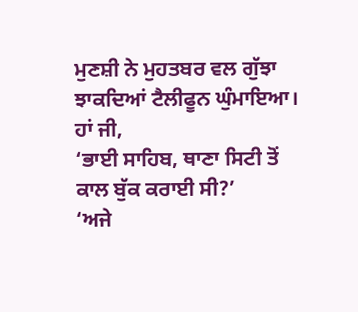ਮੁਣਸ਼ੀ ਨੇ ਮੁਹਤਬਰ ਵਲ ਗੁੱਝਾ ਝਾਕਦਿਆਂ ਟੈਲੀਫੂਨ ਘੁੰਮਾਇਆ।
ਹਾਂ ਜੀ,
‘ਭਾਈ ਸਾਹਿਬ, ਥਾਣਾ ਸਿਟੀ ਤੋਂ ਕਾਲ ਬੁੱਕ ਕਰਾਈ ਸੀ?’
‘ਅਜੇ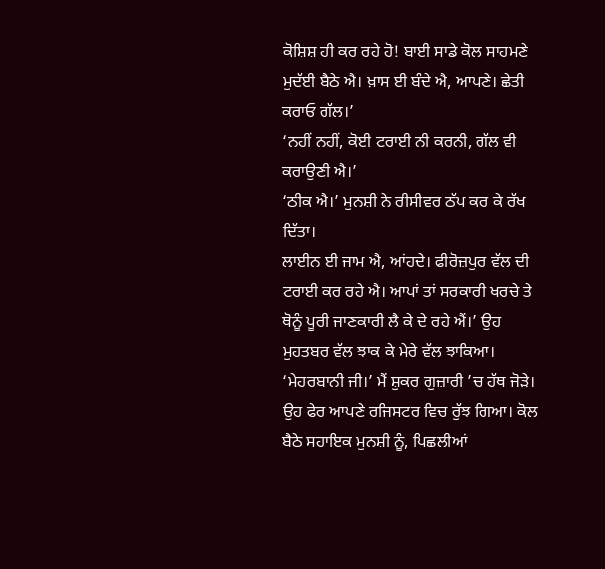ਕੋਸ਼ਿਸ਼ ਹੀ ਕਰ ਰਹੇ ਹੋ! ਬਾਈ ਸਾਡੇ ਕੋਲ ਸਾਹਮਣੇ ਮੁਦੱਈ ਬੈਠੇ ਐ। ਖ਼ਾਸ ਈ ਬੰਦੇ ਐ, ਆਪਣੇ। ਛੇਤੀ ਕਰਾਓ ਗੱਲ।’
‘ਨਹੀਂ ਨਹੀਂ, ਕੋਈ ਟਰਾਈ ਨੀ ਕਰਨੀ, ਗੱਲ ਵੀ ਕਰਾਉਣੀ ਐ।’
‘ਠੀਕ ਐ।’ ਮੁਨਸ਼ੀ ਨੇ ਰੀਸੀਵਰ ਠੱਪ ਕਰ ਕੇ ਰੱਖ ਦਿੱਤਾ।
ਲਾਈਨ ਈ ਜਾਮ ਐ, ਆਂਹਦੇ। ਫੀਰੋਜ਼ਪੁਰ ਵੱਲ ਦੀ ਟਰਾਈ ਕਰ ਰਹੇ ਐ। ਆਪਾਂ ਤਾਂ ਸਰਕਾਰੀ ਖਰਚੇ ਤੇ ਥੋਨੂੰ ਪੂਰੀ ਜਾਣਕਾਰੀ ਲੈ ਕੇ ਦੇ ਰਹੇ ਐਂ।’ ਉਹ ਮੁਹਤਬਰ ਵੱਲ ਝਾਕ ਕੇ ਮੇਰੇ ਵੱਲ ਝਾਕਿਆ।
‘ਮੇਹਰਬਾਨੀ ਜੀ।’ ਮੈਂ ਸ਼ੁਕਰ ਗੁਜ਼ਾਰੀ ’ਚ ਹੱਥ ਜੋੜੇ।
ਉਹ ਫੇਰ ਆਪਣੇ ਰਜਿਸਟਰ ਵਿਚ ਰੁੱਝ ਗਿਆ। ਕੋਲ ਬੈਠੇ ਸਹਾਇਕ ਮੁਨਸ਼ੀ ਨੂੰ, ਪਿਛਲੀਆਂ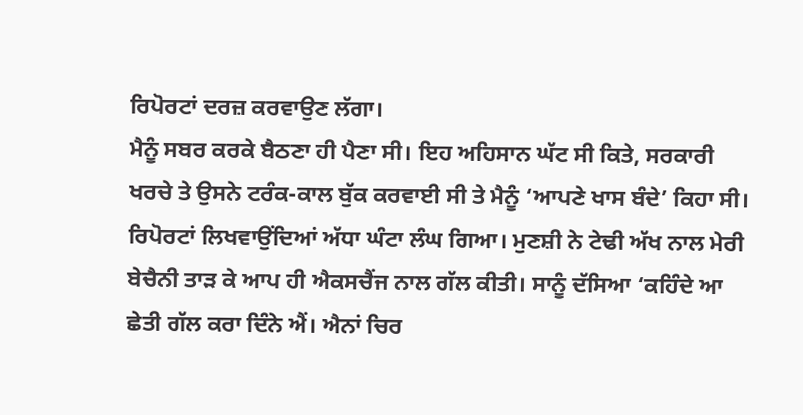ਰਿਪੋਰਟਾਂ ਦਰਜ਼ ਕਰਵਾਉਣ ਲੱਗਾ।
ਮੈਨੂੰ ਸਬਰ ਕਰਕੇ ਬੈਠਣਾ ਹੀ ਪੈਣਾ ਸੀ। ਇਹ ਅਹਿਸਾਨ ਘੱਟ ਸੀ ਕਿਤੇ, ਸਰਕਾਰੀ ਖਰਚੇ ਤੇ ਉਸਨੇ ਟਰੰਕ-ਕਾਲ ਬੁੱਕ ਕਰਵਾਈ ਸੀ ਤੇ ਮੈਨੂੰ ‘ਆਪਣੇ ਖਾਸ ਬੰਦੇ’ ਕਿਹਾ ਸੀ।
ਰਿਪੋਰਟਾਂ ਲਿਖਵਾਉਂਦਿਆਂ ਅੱਧਾ ਘੰਟਾ ਲੰਘ ਗਿਆ। ਮੁਣਸ਼ੀ ਨੇ ਟੇਢੀ ਅੱਖ ਨਾਲ ਮੇਰੀ ਬੇਚੈਨੀ ਤਾੜ ਕੇ ਆਪ ਹੀ ਐਕਸਚੈਂਜ ਨਾਲ ਗੱਲ ਕੀਤੀ। ਸਾਨੂੰ ਦੱਸਿਆ ‘ਕਹਿੰਦੇ ਆ ਛੇਤੀ ਗੱਲ ਕਰਾ ਦਿੰਨੇ ਐਂ। ਐਨਾਂ ਚਿਰ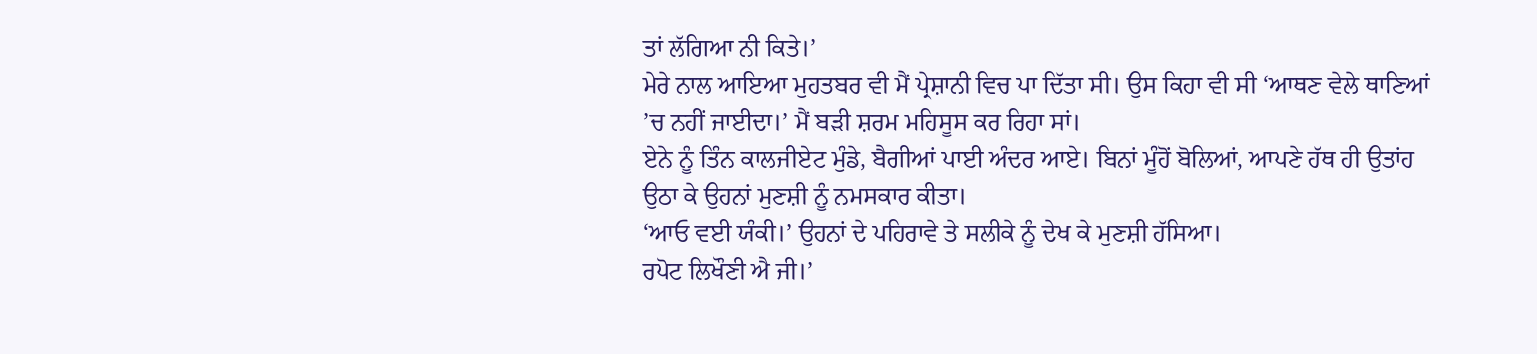ਤਾਂ ਲੱਗਿਆ ਨੀ ਕਿਤੇ।’
ਮੇਰੇ ਨਾਲ ਆਇਆ ਮੁਹਤਬਰ ਵੀ ਮੈਂ ਪ੍ਰੇਸ਼ਾਨੀ ਵਿਚ ਪਾ ਦਿੱਤਾ ਸੀ। ਉਸ ਕਿਹਾ ਵੀ ਸੀ ‘ਆਥਣ ਵੇਲੇ ਥਾਣਿਆਂ ’ਚ ਨਹੀਂ ਜਾਈਦਾ।’ ਮੈਂ ਬੜੀ ਸ਼ਰਮ ਮਹਿਸੂਸ ਕਰ ਰਿਹਾ ਸਾਂ।
ਏਨੇ ਨੂੰ ਤਿੰਨ ਕਾਲਜੀਏਟ ਮੁੰਡੇ, ਬੈਗੀਆਂ ਪਾਈ ਅੰਦਰ ਆਏ। ਬਿਨਾਂ ਮੂੰਹੋਂ ਬੋਲਿਆਂ, ਆਪਣੇ ਹੱਥ ਹੀ ਉਤਾਂਹ ਉਠਾ ਕੇ ਉਹਨਾਂ ਮੁਣਸ਼ੀ ਨੂੰ ਨਮਸਕਾਰ ਕੀਤਾ।
‘ਆਓ ਵਈ ਯੰਕੀ।’ ਉਹਨਾਂ ਦੇ ਪਹਿਰਾਵੇ ਤੇ ਸਲੀਕੇ ਨੂੰ ਦੇਖ ਕੇ ਮੁਣਸ਼ੀ ਹੱਸਿਆ।
ਰਪੋਟ ਲਿਖੌਣੀ ਐ ਜੀ।’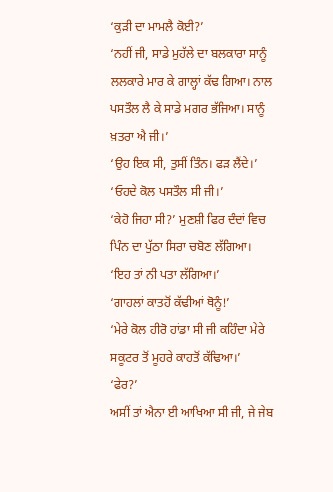‘ਕੁੜੀ ਦਾ ਮਾਮਲੈ ਕੋਈ?’
‘ਨਹੀਂ ਜੀ, ਸਾਡੇ ਮੁਹੱਲੇ ਦਾ ਬਲਕਾਰਾ ਸਾਨੂੰ ਲਲਕਾਰੇ ਮਾਰ ਕੇ ਗਾਲ੍ਹਾਂ ਕੱਢ ਗਿਆ। ਨਾਲ ਪਸਤੌਲ ਲੈ ਕੇ ਸਾਡੇ ਮਗਰ ਭੱਜਿਆ। ਸਾਨੂੰ ਖ਼ਤਰਾ ਐ ਜੀ।’
‘ਉਹ ਇਕ ਸੀ, ਤੁਸੀਂ ਤਿੰਨ। ਫੜ ਲੈਂਦੇ।’
‘ਓਹਦੇ ਕੋਲ ਪਸਤੌਲ ਸੀ ਜੀ।’
‘ਕੇਹੋ ਜਿਹਾ ਸੀ?’ ਮੁਣਸ਼ੀ ਫਿਰ ਦੰਦਾਂ ਵਿਚ ਪਿੰਨ ਦਾ ਪੁੱਠਾ ਸਿਰਾ ਚਬੋਣ ਲੱਗਿਆ।
‘ਇਹ ਤਾਂ ਨੀ ਪਤਾ ਲੱਗਿਆ।’
‘ਗਾਹਲਾਂ ਕਾਤਹੋਂ ਕੱਢੀਆਂ ਥੋਨੂੰ!’
‘ਮੇਰੇ ਕੋਲ ਹੀਰੋ ਹਾਂਡਾ ਸੀ ਜੀ ਕਹਿੰਦਾ ਮੇਰੇ ਸਕੂਟਰ ਤੋਂ ਮੂਹਰੇ ਕਾਹਤੋਂ ਕੱਢਿਆ।’
‘ਫੇਰ?’
ਅਸੀਂ ਤਾਂ ਐਨਾ ਈ ਆਖਿਆ ਸੀ ਜੀ, ਜੇ ਜੇਬ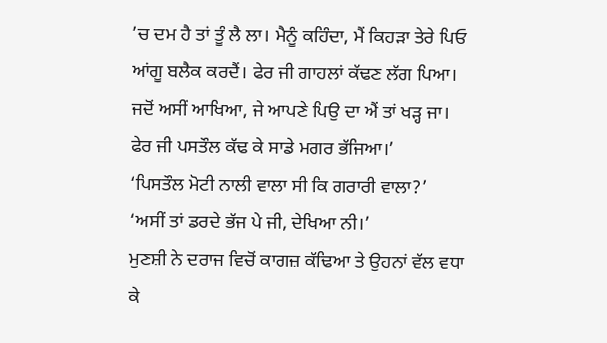’ਚ ਦਮ ਹੈ ਤਾਂ ਤੂੰ ਲੈ ਲਾ। ਮੈਨੂੰ ਕਹਿੰਦਾ, ਮੈਂ ਕਿਹੜਾ ਤੇਰੇ ਪਿਓ ਆਂਗੂ ਬਲੈਕ ਕਰਦੈਂ। ਫੇਰ ਜੀ ਗਾਹਲਾਂ ਕੱਢਣ ਲੱਗ ਪਿਆ। ਜਦੋਂ ਅਸੀਂ ਆਖਿਆ, ਜੇ ਆਪਣੇ ਪਿਉ ਦਾ ਐਂ ਤਾਂ ਖੜ੍ਹ ਜਾ। ਫੇਰ ਜੀ ਪਸਤੌਲ ਕੱਢ ਕੇ ਸਾਡੇ ਮਗਰ ਭੱਜਿਆ।’
‘ਪਿਸਤੌਲ ਮੋਟੀ ਨਾਲੀ ਵਾਲਾ ਸੀ ਕਿ ਗਰਾਰੀ ਵਾਲਾ?’
‘ਅਸੀਂ ਤਾਂ ਡਰਦੇ ਭੱਜ ਪੇ ਜੀ, ਦੇਖਿਆ ਨੀ।’
ਮੁਣਸ਼ੀ ਨੇ ਦਰਾਜ ਵਿਚੋਂ ਕਾਗਜ਼ ਕੱਢਿਆ ਤੇ ਉਹਨਾਂ ਵੱਲ ਵਧਾ ਕੇ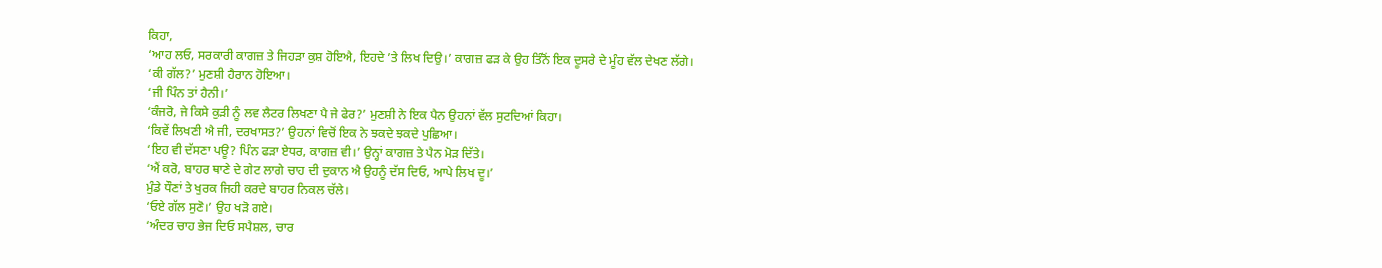ਕਿਹਾ,
‘ਆਹ ਲਓ, ਸਰਕਾਰੀ ਕਾਗਜ਼ ਤੇ ਜਿਹੜਾ ਕੁਸ਼ ਹੋਇਐ, ਇਹਦੇ ’ਤੇ ਲਿਖ ਦਿਉ।’ ਕਾਗਜ਼ ਫੜ ਕੇ ਉਹ ਤਿੰਨੋਂ ਇਕ ਦੂਸਰੇ ਦੇ ਮੂੰਹ ਵੱਲ ਦੇਖਣ ਲੱਗੇ।
‘ਕੀ ਗੱਲ?’ ਮੁਣਸ਼ੀ ਹੈਰਾਨ ਹੋਇਆ।
‘ਜੀ ਪਿੰਨ ਤਾਂ ਹੈਨੀ।’
‘ਕੰਜਰੋ, ਜੇ ਕਿਸੇ ਕੁੜੀ ਨੂੰ ਲਵ ਲੈਟਰ ਲਿਖਣਾ ਪੈ ਜੇ ਫੇਰ?’ ਮੁਣਸ਼ੀ ਨੇ ਇਕ ਪੈਨ ਉਹਨਾਂ ਵੱਲ ਸੁਟਦਿਆਂ ਕਿਹਾ।
‘ਕਿਵੇਂ ਲਿਖਣੀ ਐ ਜੀ, ਦਰਖਾਸਤ?’ ਉਹਨਾਂ ਵਿਚੋਂ ਇਕ ਨੇ ਝਕਦੇ ਝਕਦੇ ਪੁਛਿਆ।
‘ਇਹ ਵੀ ਦੱਸਣਾ ਪਊ? ਪਿੰਨ ਫੜਾ ਏਧਰ, ਕਾਗਜ਼ ਵੀ।’ ਉਨ੍ਹਾਂ ਕਾਗਜ਼ ਤੇ ਪੈਨ ਮੋੜ ਦਿੱਤੇ।
‘ਐਂ ਕਰੋ, ਬਾਹਰ ਥਾਣੇ ਦੇ ਗੇਟ ਲਾਗੇ ਚਾਹ ਦੀ ਦੁਕਾਨ ਐ ਉਹਨੂੰ ਦੱਸ ਦਿਓ, ਆਪੇ ਲਿਖ ਦੂ।’
ਮੁੰਡੇ ਧੌਣਾਂ ਤੇ ਖੁਰਕ ਜਿਹੀ ਕਰਦੇ ਬਾਹਰ ਨਿਕਲ ਚੱਲੇ।
‘ਓਏ ਗੱਲ ਸੁਣੋ।’ ਉਹ ਖੜੋ ਗਏ।
‘ਅੰਦਰ ਚਾਹ ਭੇਜ ਦਿਓ ਸਪੈਸ਼ਲ, ਚਾਰ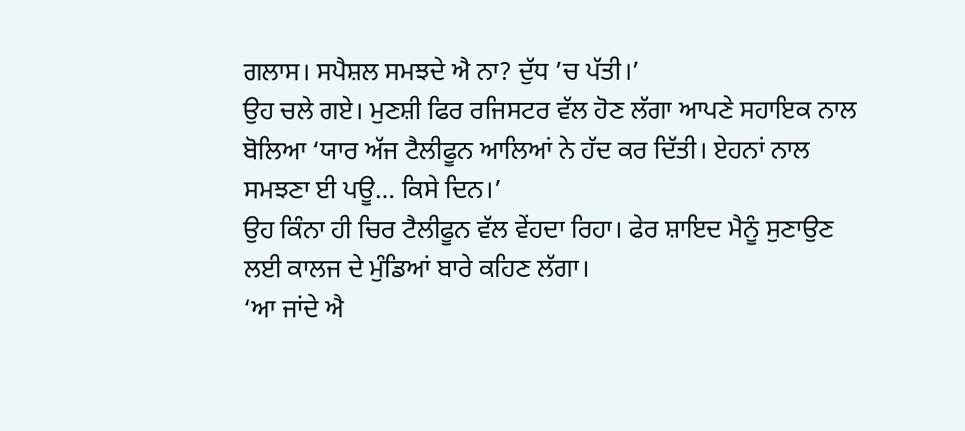ਗਲਾਸ। ਸਪੈਸ਼ਲ ਸਮਝਦੇ ਐ ਨਾ? ਦੁੱਧ ’ਚ ਪੱਤੀ।’
ਉਹ ਚਲੇ ਗਏ। ਮੁਣਸ਼ੀ ਫਿਰ ਰਜਿਸਟਰ ਵੱਲ ਹੋਣ ਲੱਗਾ ਆਪਣੇ ਸਹਾਇਕ ਨਾਲ ਬੋਲਿਆ ‘ਯਾਰ ਅੱਜ ਟੈਲੀਫੂਨ ਆਲਿਆਂ ਨੇ ਹੱਦ ਕਰ ਦਿੱਤੀ। ਏਹਨਾਂ ਨਾਲ ਸਮਝਣਾ ਈ ਪਊ… ਕਿਸੇ ਦਿਨ।’
ਉਹ ਕਿੰਨਾ ਹੀ ਚਿਰ ਟੈਲੀਫੂਨ ਵੱਲ ਵੇਂਹਦਾ ਰਿਹਾ। ਫੇਰ ਸ਼ਾਇਦ ਮੈਨੂੰ ਸੁਣਾਉਣ ਲਈ ਕਾਲਜ ਦੇ ਮੁੰਡਿਆਂ ਬਾਰੇ ਕਹਿਣ ਲੱਗਾ।
‘ਆ ਜਾਂਦੇ ਐ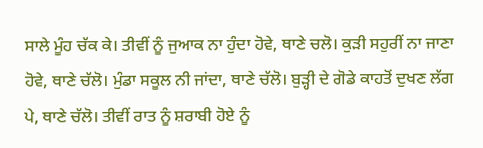ਸਾਲੇ ਮੂੰਹ ਚੱਕ ਕੇ। ਤੀਵੀਂ ਨੂੰ ਜੁਆਕ ਨਾ ਹੁੰਦਾ ਹੋਵੇ, ਥਾਣੇ ਚਲੋ। ਕੁੜੀ ਸਹੁਰੀਂ ਨਾ ਜਾਣਾ ਹੋਵੇ, ਥਾਣੇ ਚੱਲੋ। ਮੁੰਡਾ ਸਕੂਲ ਨੀ ਜਾਂਦਾ, ਥਾਣੇ ਚੱਲੋ। ਬੁੜ੍ਹੀ ਦੇ ਗੋਡੇ ਕਾਹਤੋਂ ਦੁਖਣ ਲੱਗ ਪੇ, ਥਾਣੇ ਚੱਲੋ। ਤੀਵੀਂ ਰਾਤ ਨੂੰ ਸ਼ਰਾਬੀ ਹੋਏ ਨੂੰ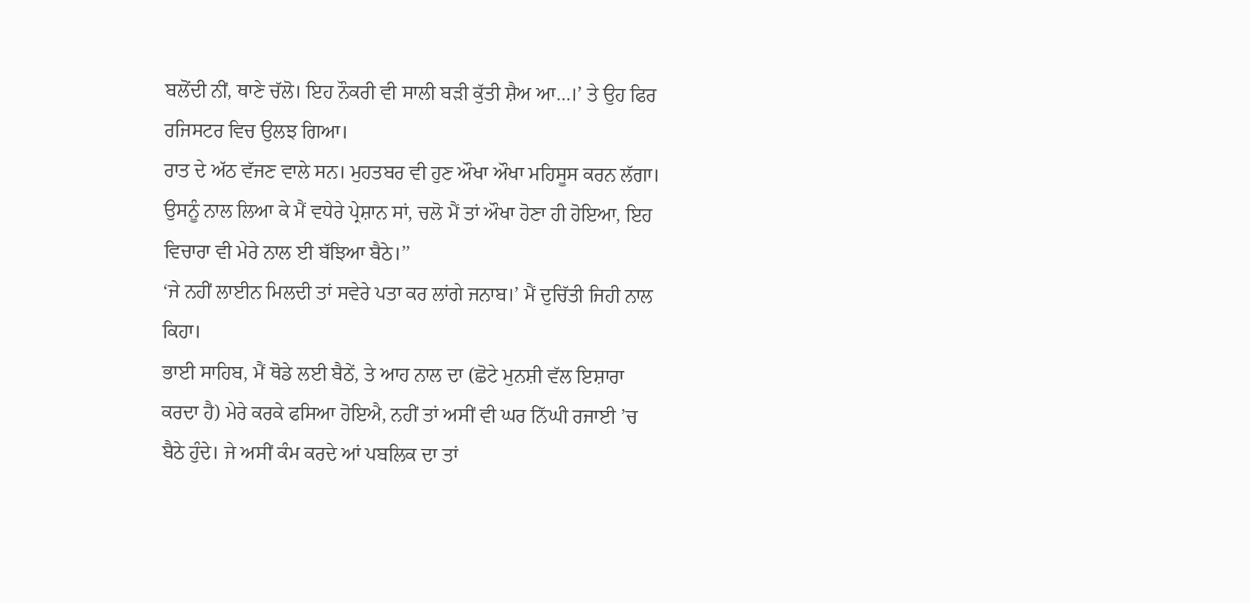ਬਲੋਂਦੀ ਨੀਂ, ਥਾਣੇ ਚੱਲੋ। ਇਹ ਨੌਕਰੀ ਵੀ ਸਾਲੀ ਬੜੀ ਕੁੱਤੀ ਸ਼ੈਅ ਆ…।’ ਤੇ ਉਹ ਫਿਰ ਰਜਿਸਟਰ ਵਿਚ ਉਲਝ ਗਿਆ।
ਰਾਤ ਦੇ ਅੱਠ ਵੱਜਣ ਵਾਲੇ ਸਨ। ਮੁਹਤਬਰ ਵੀ ਹੁਣ ਔਖਾ ਔਖਾ ਮਹਿਸੂਸ ਕਰਨ ਲੱਗਾ। ਉਸਨੂੰ ਨਾਲ ਲਿਆ ਕੇ ਮੈਂ ਵਧੇਰੇ ਪ੍ਰੇਸ਼ਾਨ ਸਾਂ, ਚਲੋ ਮੈਂ ਤਾਂ ਔਖਾ ਹੋਣਾ ਹੀ ਹੋਇਆ, ਇਹ ਵਿਚਾਰਾ ਵੀ ਮੇਰੇ ਨਾਲ ਈ ਬੱਝਿਆ ਬੈਠੇ।’’
‘ਜੇ ਨਹੀਂ ਲਾਈਨ ਮਿਲਦੀ ਤਾਂ ਸਵੇਰੇ ਪਤਾ ਕਰ ਲਾਂਗੇ ਜਨਾਬ।’ ਮੈਂ ਦੁਚਿੱਤੀ ਜਿਹੀ ਨਾਲ ਕਿਹਾ।
ਭਾਈ ਸਾਹਿਬ, ਮੈਂ ਥੋਡੇ ਲਈ ਬੈਠੇਂ, ਤੇ ਆਹ ਨਾਲ ਦਾ (ਛੋਟੇ ਮੁਨਸ਼ੀ ਵੱਲ ਇਸ਼ਾਰਾ ਕਰਦਾ ਹੈ) ਮੇਰੇ ਕਰਕੇ ਫਸਿਆ ਹੋਇਐ, ਨਹੀਂ ਤਾਂ ਅਸੀਂ ਵੀ ਘਰ ਨਿੱਘੀ ਰਜਾਈ ’ਚ ਬੈਠੇ ਹੁੰਦੇ। ਜੇ ਅਸੀਂ ਕੰਮ ਕਰਦੇ ਆਂ ਪਬਲਿਕ ਦਾ ਤਾਂ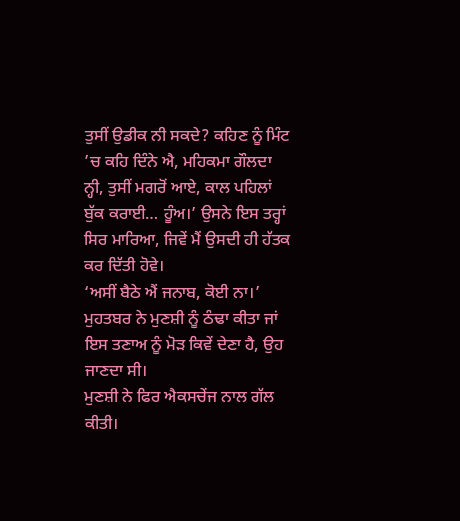ਤੁਸੀਂ ਉਡੀਕ ਨੀ ਸਕਦੇ? ਕਹਿਣ ਨੂੰ ਮਿੰਟ ’ਚ ਕਹਿ ਦਿੰਨੇ ਐ, ਮਹਿਕਮਾ ਗੌਲਦਾ ਨ੍ਹੀ, ਤੁਸੀਂ ਮਗਰੋਂ ਆਏ, ਕਾਲ ਪਹਿਲਾਂ ਬੁੱਕ ਕਰਾਈ… ਹੂੰਅ।’ ਉਸਨੇ ਇਸ ਤਰ੍ਹਾਂ ਸਿਰ ਮਾਰਿਆ, ਜਿਵੇਂ ਮੈਂ ਉਸਦੀ ਹੀ ਹੱਤਕ ਕਰ ਦਿੱਤੀ ਹੋਵੇ।
‘ਅਸੀਂ ਬੈਠੇ ਐਂ ਜਨਾਬ, ਕੋਈ ਨਾ।’ ਮੁਹਤਬਰ ਨੇ ਮੁਣਸ਼ੀ ਨੂੰ ਠੰਢਾ ਕੀਤਾ ਜਾਂ ਇਸ ਤਣਾਅ ਨੂੰ ਮੋੜ ਕਿਵੇਂ ਦੇਣਾ ਹੈ, ਉਹ ਜਾਣਦਾ ਸੀ।
ਮੁਣਸ਼ੀ ਨੇ ਫਿਰ ਐਕਸਚੇਂਜ ਨਾਲ ਗੱਲ ਕੀਤੀ।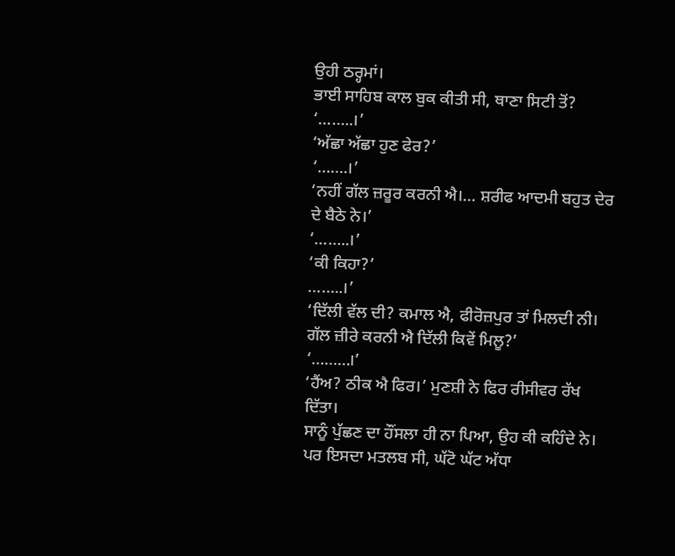ਉਹੀ ਠਰ੍ਹਮਾਂ।
ਭਾਈ ਸਾਹਿਬ ਕਾਲ ਬੁਕ ਕੀਤੀ ਸੀ, ਥਾਣਾ ਸਿਟੀ ਤੋਂ?
‘……..।’
‘ਅੱਛਾ ਅੱਛਾ ਹੁਣ ਫੇਰ?’
‘…….।’
‘ਨਹੀਂ ਗੱਲ ਜ਼ਰੂਰ ਕਰਨੀ ਐ।… ਸ਼ਰੀਫ ਆਦਮੀ ਬਹੁਤ ਦੇਰ ਦੇ ਬੈਠੇ ਨੇ।’
‘……..।’
‘ਕੀ ਕਿਹਾ?’
……..।’
‘ਦਿੱਲੀ ਵੱਲ ਦੀ? ਕਮਾਲ ਐ, ਫੀਰੋਜ਼ਪੁਰ ਤਾਂ ਮਿਲਦੀ ਨੀ। ਗੱਲ ਜ਼ੀਰੇ ਕਰਨੀ ਐ ਦਿੱਲੀ ਕਿਵੇਂ ਮਿਲੂ?’
‘………।’
‘ਹੈਂਅ? ਠੀਕ ਐ ਫਿਰ।’ ਮੁਣਸ਼ੀ ਨੇ ਫਿਰ ਰੀਸੀਵਰ ਰੱਖ ਦਿੱਤਾ।
ਸਾਨੂੰ ਪੁੱਛਣ ਦਾ ਹੌਂਸਲਾ ਹੀ ਨਾ ਪਿਆ, ਉਹ ਕੀ ਕਹਿੰਦੇ ਨੇ। ਪਰ ਇਸਦਾ ਮਤਲਬ ਸੀ, ਘੱਟੋ ਘੱਟ ਅੱਧਾ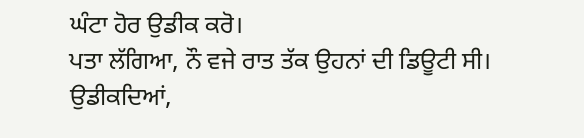ਘੰਟਾ ਹੋਰ ਉਡੀਕ ਕਰੋ।
ਪਤਾ ਲੱਗਿਆ, ਨੌ ਵਜੇ ਰਾਤ ਤੱਕ ਉਹਨਾਂ ਦੀ ਡਿਊਟੀ ਸੀ।
ਉਡੀਕਦਿਆਂ,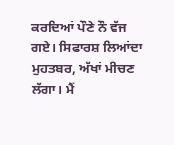ਕਰਦਿਆਂ ਪੌਣੇ ਨੌ ਵੱਜ ਗਏ। ਸਿਫਾਰਸ਼ ਲਿਆਂਦਾ ਮੁਹਤਬਰ, ਅੱਖਾਂ ਮੀਚਣ ਲੱਗਾ। ਮੈਂ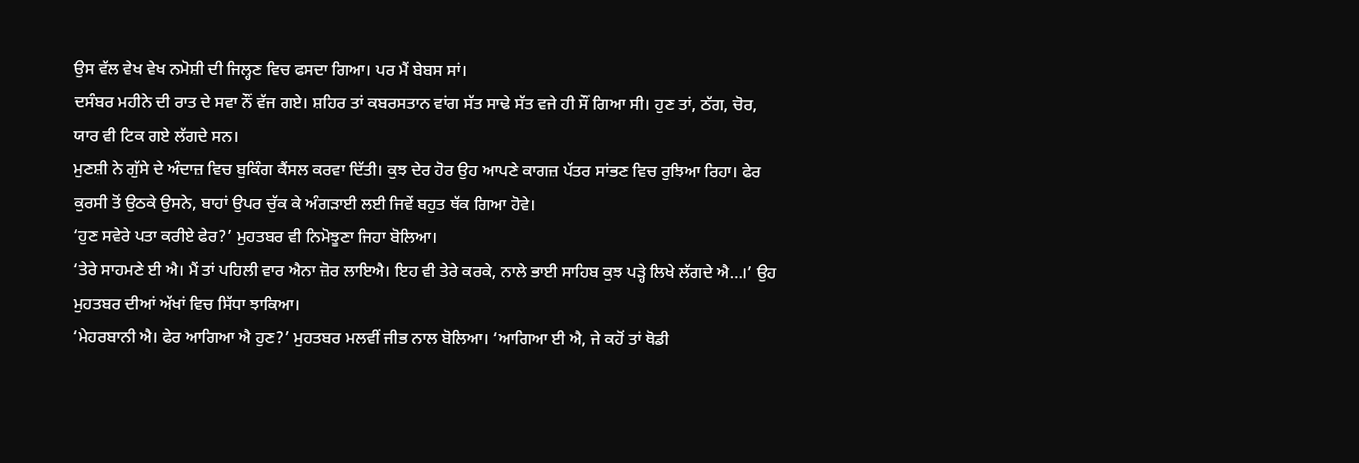ਉਸ ਵੱਲ ਵੇਖ ਵੇਖ ਨਮੋਸ਼ੀ ਦੀ ਜਿਲ੍ਹਣ ਵਿਚ ਫਸਦਾ ਗਿਆ। ਪਰ ਮੈਂ ਬੇਬਸ ਸਾਂ।
ਦਸੰਬਰ ਮਹੀਨੇ ਦੀ ਰਾਤ ਦੇ ਸਵਾ ਨੌਂ ਵੱਜ ਗਏ। ਸ਼ਹਿਰ ਤਾਂ ਕਬਰਸਤਾਨ ਵਾਂਗ ਸੱਤ ਸਾਢੇ ਸੱਤ ਵਜੇ ਹੀ ਸੌਂ ਗਿਆ ਸੀ। ਹੁਣ ਤਾਂ, ਠੱਗ, ਚੋਰ, ਯਾਰ ਵੀ ਟਿਕ ਗਏ ਲੱਗਦੇ ਸਨ।
ਮੁਣਸ਼ੀ ਨੇ ਗੁੱਸੇ ਦੇ ਅੰਦਾਜ਼ ਵਿਚ ਬੁਕਿੰਗ ਕੈਂਸਲ ਕਰਵਾ ਦਿੱਤੀ। ਕੁਝ ਦੇਰ ਹੋਰ ਉਹ ਆਪਣੇ ਕਾਗਜ਼ ਪੱਤਰ ਸਾਂਭਣ ਵਿਚ ਰੁਝਿਆ ਰਿਹਾ। ਫੇਰ ਕੁਰਸੀ ਤੋਂ ਉਠਕੇ ਉਸਨੇ, ਬਾਹਾਂ ਉਪਰ ਚੁੱਕ ਕੇ ਅੰਗੜਾਈ ਲਈ ਜਿਵੇਂ ਬਹੁਤ ਥੱਕ ਗਿਆ ਹੋਵੇ।
‘ਹੁਣ ਸਵੇਰੇ ਪਤਾ ਕਰੀਏ ਫੇਰ?’ ਮੁਹਤਬਰ ਵੀ ਨਿਮੋਝੂਣਾ ਜਿਹਾ ਬੋਲਿਆ।
‘ਤੇਰੇ ਸਾਹਮਣੇ ਈ ਐ। ਮੈਂ ਤਾਂ ਪਹਿਲੀ ਵਾਰ ਐਨਾ ਜ਼ੋਰ ਲਾਇਐ। ਇਹ ਵੀ ਤੇਰੇ ਕਰਕੇ, ਨਾਲੇ ਭਾਈ ਸਾਹਿਬ ਕੁਝ ਪੜ੍ਹੇ ਲਿਖੇ ਲੱਗਦੇ ਐ…।’ ਉਹ ਮੁਹਤਬਰ ਦੀਆਂ ਅੱਖਾਂ ਵਿਚ ਸਿੱਧਾ ਝਾਕਿਆ।
‘ਮੇਹਰਬਾਨੀ ਐ। ਫੇਰ ਆਗਿਆ ਐ ਹੁਣ?’ ਮੁਹਤਬਰ ਮਲਵੀਂ ਜੀਭ ਨਾਲ ਬੋਲਿਆ। ‘ਆਗਿਆ ਈ ਐ, ਜੇ ਕਹੋਂ ਤਾਂ ਥੋਡੀ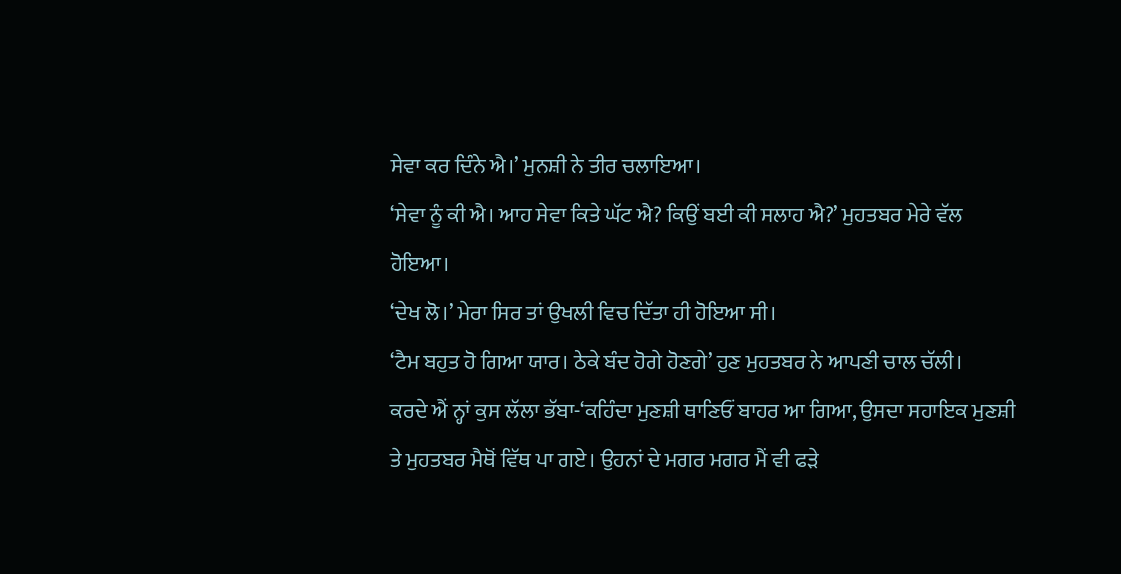ਸੇਵਾ ਕਰ ਦਿੰਨੇ ਐ।’ ਮੁਨਸ਼ੀ ਨੇ ਤੀਰ ਚਲਾਇਆ।
‘ਸੇਵਾ ਨੂੰ ਕੀ ਐ। ਆਹ ਸੇਵਾ ਕਿਤੇ ਘੱਟ ਐ? ਕਿਉਂ ਬਈ ਕੀ ਸਲਾਹ ਐ?’ ਮੁਹਤਬਰ ਮੇਰੇ ਵੱਲ ਹੋਇਆ।
‘ਦੇਖ ਲੋ।’ ਮੇਰਾ ਸਿਰ ਤਾਂ ਉਖਲੀ ਵਿਚ ਦਿੱਤਾ ਹੀ ਹੋਇਆ ਸੀ।
‘ਟੈਮ ਬਹੁਤ ਹੋ ਗਿਆ ਯਾਰ। ਠੇਕੇ ਬੰਦ ਹੋਗੇ ਹੋਣਗੇ’ ਹੁਣ ਮੁਹਤਬਰ ਨੇ ਆਪਣੀ ਚਾਲ ਚੱਲੀ।
ਕਰਦੇ ਐਂ ਨ੍ਹਾਂ ਕੁਸ ਲੱਲਾ ਭੱਬਾ-‘ਕਹਿੰਦਾ ਮੁਣਸ਼ੀ ਥਾਣਿਓਂ ਬਾਹਰ ਆ ਗਿਆ, ਉਸਦਾ ਸਹਾਇਕ ਮੁਣਸ਼ੀ ਤੇ ਮੁਹਤਬਰ ਮੈਥੋਂ ਵਿੱਥ ਪਾ ਗਏ। ਉਹਨਾਂ ਦੇ ਮਗਰ ਮਗਰ ਮੈਂ ਵੀ ਫੜੇ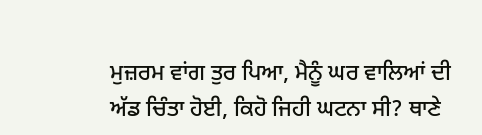ਮੁਜ਼ਰਮ ਵਾਂਗ ਤੁਰ ਪਿਆ, ਮੈਨੂੰ ਘਰ ਵਾਲਿਆਂ ਦੀ ਅੱਡ ਚਿੰਤਾ ਹੋਈ, ਕਿਹੋ ਜਿਹੀ ਘਟਨਾ ਸੀ? ਥਾਣੇ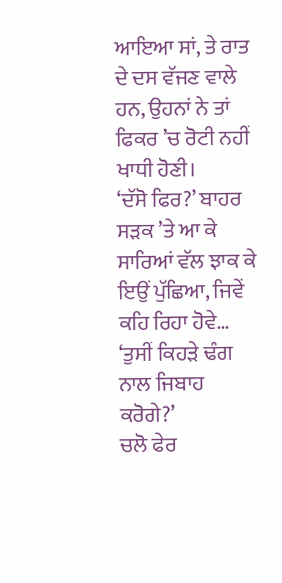ਆਇਆ ਸਾਂ, ਤੇ ਰਾਤ ਦੇ ਦਸ ਵੱਜਣ ਵਾਲੇ ਹਨ, ਉਹਨਾਂ ਨੇ ਤਾਂ ਫਿਕਰ ’ਚ ਰੋਟੀ ਨਹੀਂ ਖਾਧੀ ਹੋਣੀ।
‘ਦੱਸੋ ਫਿਰ?’ ਬਾਹਰ ਸੜਕ ’ਤੇ ਆ ਕੇ ਸਾਰਿਆਂ ਵੱਲ ਝਾਕ ਕੇ ਇਉਂ ਪੁੱਛਿਆ, ਜਿਵੇਂ ਕਹਿ ਰਿਹਾ ਹੋਵੇ… ‘ਤੁਸੀਂ ਕਿਹੜੇ ਢੰਗ ਨਾਲ ਜਿਬਾਹ ਕਰੋਗੇ?’
ਚਲੋ ਫੇਰ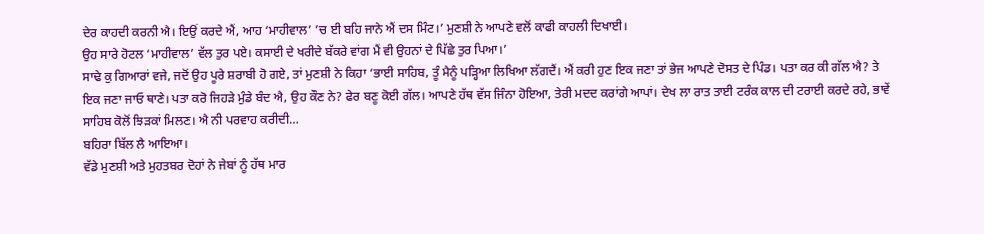ਦੇਰ ਕਾਹਦੀ ਕਰਨੀ ਐ। ਇਉਂ ਕਰਦੇ ਐਂ, ਆਹ ‘ਮਾਹੀਵਾਲ’ ’ਚ ਈ ਬਹਿ ਜਾਨੇ ਐਂ ਦਸ ਮਿੰਟ।’ ਮੁਣਸ਼ੀ ਨੇ ਆਪਣੇ ਵਲੋਂ ਕਾਫੀ ਕਾਹਲੀ ਦਿਖਾਈ।
ਉਹ ਸਾਰੇ ਹੋਟਲ ‘ਮਾਹੀਵਾਲ’ ਵੱਲ ਤੁਰ ਪਏ। ਕਸਾਈ ਦੇ ਖਰੀਦੇ ਬੱਕਰੇ ਵਾਂਗ ਮੈਂ ਵੀ ਉਹਨਾਂ ਦੇ ਪਿੱਛੇ ਤੁਰ ਪਿਆ।’
ਸਾਢੇ ਕੁ ਗਿਆਰਾਂ ਵਜੇ, ਜਦੋਂ ਉਹ ਪੂਰੇ ਸ਼ਰਾਬੀ ਹੋ ਗਏ, ਤਾਂ ਮੁਣਸ਼ੀ ਨੇ ਕਿਹਾ ‘ਭਾਈ ਸਾਹਿਬ, ਤੂੰ ਮੈਨੂੰ ਪੜ੍ਹਿਆ ਲਿਖਿਆ ਲੱਗਦੈਂ। ਐਂ ਕਰੀ ਹੁਣ ਇਕ ਜਣਾ ਤਾਂ ਭੇਜ ਆਪਣੇ ਦੋਸਤ ਦੇ ਪਿੰਡ। ਪਤਾ ਕਰ ਕੀ ਗੱਲ ਐ? ਤੇ ਇਕ ਜਣਾ ਜਾਓ ਥਾਣੇ। ਪਤਾ ਕਰੋ ਜਿਹੜੇ ਮੁੰਡੇ ਬੰਦ ਐ, ਉਹ ਕੌਣ ਨੇ? ਫੇਰ ਬਣੂ ਕੋਈ ਗੱਲ। ਆਪਣੇ ਹੱਥ ਵੱਸ ਜਿੰਨਾ ਹੋਇਆ, ਤੇਰੀ ਮਦਦ ਕਰਾਂਗੇ ਆਪਾਂ। ਦੇਖ ਲਾ ਰਾਤ ਤਾਈ ਟਰੰਕ ਕਾਲ ਦੀ ਟਰਾਈ ਕਰਦੇ ਰਹੇ, ਭਾਵੇਂ ਸਾਹਿਬ ਕੋਲੋਂ ਝਿੜਕਾਂ ਮਿਲਣ। ਐ ਨੀ ਪਰਵਾਹ ਕਰੀਦੀ…
ਬਹਿਰਾ ਬਿੱਲ ਲੈ ਆਇਆ।
ਵੱਡੇ ਮੁਣਸ਼ੀ ਅਤੇ ਮੁਹਤਬਰ ਦੋਹਾਂ ਨੇ ਜੇਬਾਂ ਨੂੰ ਹੱਥ ਮਾਰ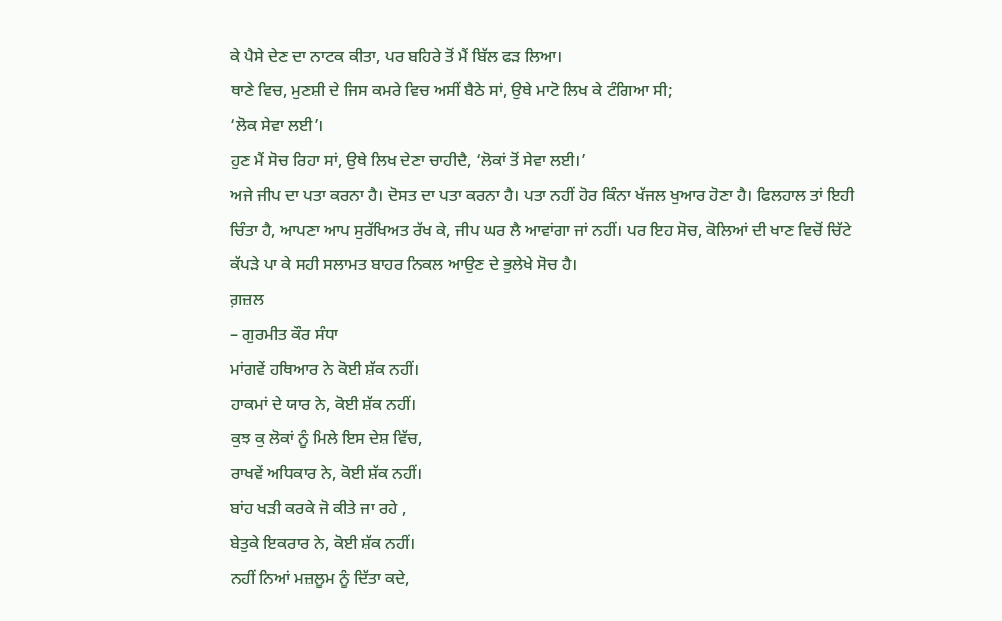ਕੇ ਪੈਸੇ ਦੇਣ ਦਾ ਨਾਟਕ ਕੀਤਾ, ਪਰ ਬਹਿਰੇ ਤੋਂ ਮੈਂ ਬਿੱਲ ਫੜ ਲਿਆ।
ਥਾਣੇ ਵਿਚ, ਮੁਣਸ਼ੀ ਦੇ ਜਿਸ ਕਮਰੇ ਵਿਚ ਅਸੀਂ ਬੈਠੇ ਸਾਂ, ਉਥੇ ਮਾਟੋ ਲਿਖ ਕੇ ਟੰਗਿਆ ਸੀ;
‘ਲੋਕ ਸੇਵਾ ਲਈ’।
ਹੁਣ ਮੈਂ ਸੋਚ ਰਿਹਾ ਸਾਂ, ਉਥੇ ਲਿਖ ਦੇਣਾ ਚਾਹੀਦੈ, ‘ਲੋਕਾਂ ਤੋਂ ਸੇਵਾ ਲਈ।’
ਅਜੇ ਜੀਪ ਦਾ ਪਤਾ ਕਰਨਾ ਹੈ। ਦੋਸਤ ਦਾ ਪਤਾ ਕਰਨਾ ਹੈ। ਪਤਾ ਨਹੀਂ ਹੋਰ ਕਿੰਨਾ ਖੱਜਲ ਖੁਆਰ ਹੋਣਾ ਹੈ। ਫਿਲਹਾਲ ਤਾਂ ਇਹੀ ਚਿੰਤਾ ਹੈ, ਆਪਣਾ ਆਪ ਸੁਰੱਖਿਅਤ ਰੱਖ ਕੇ, ਜੀਪ ਘਰ ਲੈ ਆਵਾਂਗਾ ਜਾਂ ਨਹੀਂ। ਪਰ ਇਹ ਸੋਚ, ਕੋਲਿਆਂ ਦੀ ਖਾਣ ਵਿਚੋਂ ਚਿੱਟੇ ਕੱਪੜੇ ਪਾ ਕੇ ਸਹੀ ਸਲਾਮਤ ਬਾਹਰ ਨਿਕਲ ਆਉਣ ਦੇ ਭੁਲੇਖੇ ਸੋਚ ਹੈ।
ਗ਼ਜ਼ਲ
– ਗੁਰਮੀਤ ਕੌਰ ਸੰਧਾ
ਮਾਂਗਵੇਂ ਹਥਿਆਰ ਨੇ ਕੋਈ ਸ਼ੱਕ ਨਹੀਂ।
ਹਾਕਮਾਂ ਦੇ ਯਾਰ ਨੇ, ਕੋਈ ਸ਼ੱਕ ਨਹੀਂ।
ਕੁਝ ਕੁ ਲੋਕਾਂ ਨੂੰ ਮਿਲੇ ਇਸ ਦੇਸ਼ ਵਿੱਚ,
ਰਾਖਵੇਂ ਅਧਿਕਾਰ ਨੇ, ਕੋਈ ਸ਼ੱਕ ਨਹੀਂ।
ਬਾਂਹ ਖੜੀ ਕਰਕੇ ਜੋ ਕੀਤੇ ਜਾ ਰਹੇ ,
ਬੇਤੁਕੇ ਇਕਰਾਰ ਨੇ, ਕੋਈ ਸ਼ੱਕ ਨਹੀਂ।
ਨਹੀਂ ਨਿਆਂ ਮਜ਼ਲੂਮ ਨੂੰ ਦਿੱਤਾ ਕਦੇ,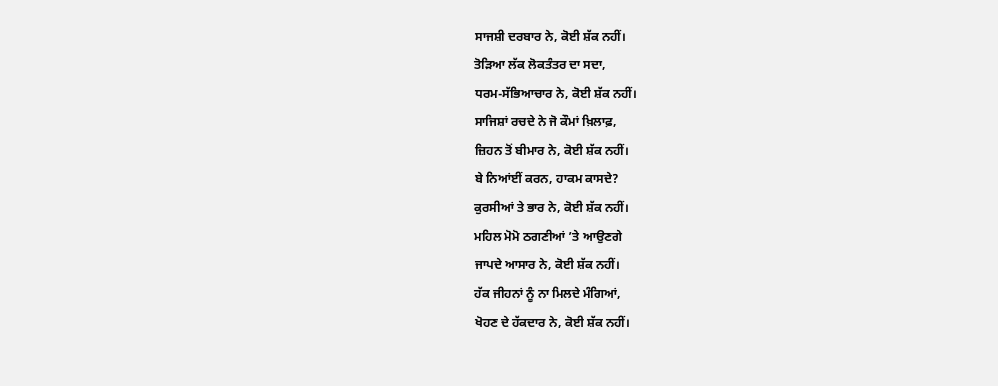ਸਾਜਸ਼ੀ ਦਰਬਾਰ ਨੇ, ਕੋਈ ਸ਼ੱਕ ਨਹੀਂ।
ਤੋੜਿਆ ਲੱਕ ਲੋਕਤੰਤਰ ਦਾ ਸਦਾ,
ਧਰਮ-ਸੱਭਿਆਚਾਰ ਨੇ, ਕੋਈ ਸ਼ੱਕ ਨਹੀਂ।
ਸਾਜਿਸ਼ਾਂ ਰਚਦੇ ਨੇ ਜੋ ਕੌਮਾਂ ਖ਼ਿਲਾਫ਼,
ਜ਼ਿਹਨ ਤੋਂ ਬੀਮਾਰ ਨੇ, ਕੋਈ ਸ਼ੱਕ ਨਹੀਂ।
ਬੇ ਨਿਆਂਈਂ ਕਰਨ, ਹਾਕਮ ਕਾਸਦੇ?
ਕੁਰਸੀਆਂ ਤੇ ਭਾਰ ਨੇ, ਕੋਈ ਸ਼ੱਕ ਨਹੀਂ।
ਮਹਿਲ ਮੋਮੋ ਠਗਣੀਆਂ ’ਤੇ ਆਉਣਗੇ
ਜਾਪਦੇ ਆਸਾਰ ਨੇ, ਕੋਈ ਸ਼ੱਕ ਨਹੀਂ।
ਹੱਕ ਜੀਹਨਾਂ ਨੂੰ ਨਾ ਮਿਲਦੇ ਮੰਗਿਆਂ,
ਖੋਹਣ ਦੇ ਹੱਕਦਾਰ ਨੇ, ਕੋਈ ਸ਼ੱਕ ਨਹੀਂ।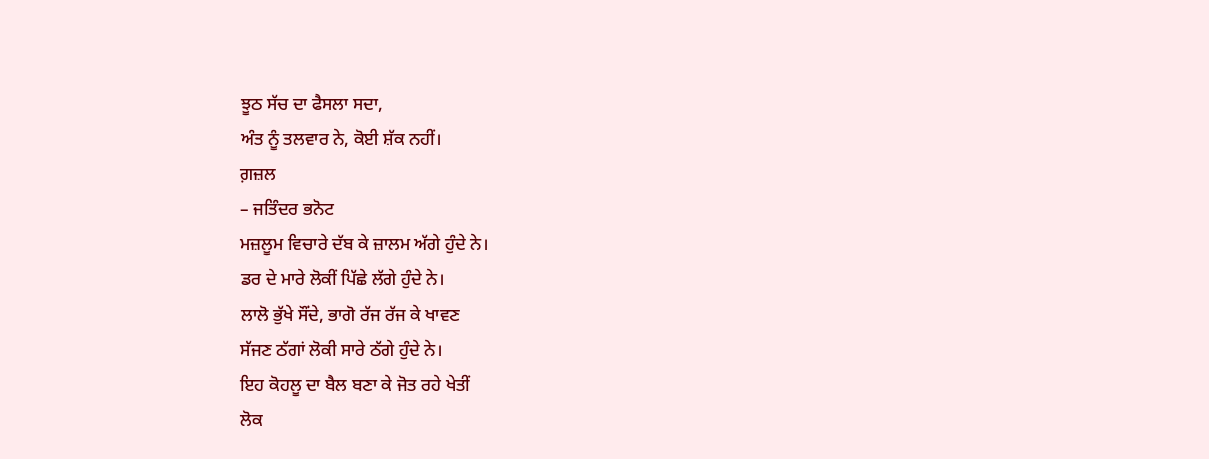ਝੂਠ ਸੱਚ ਦਾ ਫੈਸਲਾ ਸਦਾ,
ਅੰਤ ਨੂੰ ਤਲਵਾਰ ਨੇ, ਕੋਈ ਸ਼ੱਕ ਨਹੀਂ।
ਗ਼ਜ਼ਲ
– ਜਤਿੰਦਰ ਭਨੋਟ
ਮਜ਼ਲੂਮ ਵਿਚਾਰੇ ਦੱਬ ਕੇ ਜ਼ਾਲਮ ਅੱਗੇ ਹੁੰਦੇ ਨੇ।
ਡਰ ਦੇ ਮਾਰੇ ਲੋਕੀਂ ਪਿੱਛੇ ਲੱਗੇ ਹੁੰਦੇ ਨੇ।
ਲਾਲੋ ਭੁੱਖੇ ਸੌਂਦੇ, ਭਾਗੋ ਰੱਜ ਰੱਜ ਕੇ ਖਾਵਣ
ਸੱਜਣ ਠੱਗਾਂ ਲੋਕੀ ਸਾਰੇ ਠੱਗੇ ਹੁੰਦੇ ਨੇ।
ਇਹ ਕੋਹਲੂ ਦਾ ਬੈਲ ਬਣਾ ਕੇ ਜੋਤ ਰਹੇ ਖੇਤੀਂ
ਲੋਕ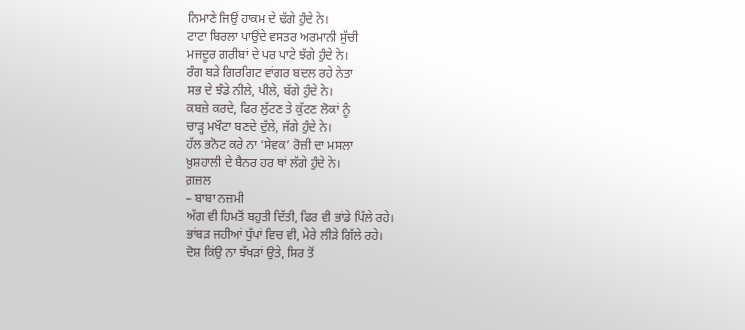ਨਿਮਾਣੇ ਜਿਉਂ ਹਾਕਮ ਦੇ ਢੱਗੇ ਹੁੰਦੇ ਨੇ।
ਟਾਟਾ ਬਿਰਲਾ ਪਾਉਂਦੇ ਵਸਤਰ ਅਰਮਾਨੀ ਸੁੱਚੀ
ਮਜਦੂਰ ਗਰੀਬਾਂ ਦੇ ਪਰ ਪਾਟੇ ਝੱਗੇ ਹੁੰਦੇ ਨੇ।
ਰੰਗ ਬੜੇ ਗਿਰਗਿਟ ਵਾਂਗਰ ਬਦਲ ਰਹੇ ਨੇਤਾ
ਸਭ ਦੇ ਝੰਡੇ ਨੀਲੇ, ਪੀਲੇ, ਬੱਗੇ ਹੁੰਦੇ ਨੇ।
ਕਬਜ਼ੇ ਕਰਦੇ, ਫਿਰ ਲੁੱਟਣ ਤੇ ਕੁੱਟਣ ਲੋਕਾਂ ਨੂੰ
ਚਾੜ੍ਹ ਮਖੌਟਾ ਬਣਦੇ ਦੁੱਲੇ, ਜੱਗੇ ਹੁੰਦੇ ਨੇ।
ਹੱਲ ਭਨੋਟ ਕਰੇ ਨਾ ‘ਸੇਵਕ’ ਰੋਜ਼ੀ ਦਾ ਮਸਲਾ
ਖ਼ੁਸ਼ਹਾਲੀ ਦੇ ਬੈਨਰ ਹਰ ਥਾਂ ਲੱਗੇ ਹੁੰਦੇ ਨੇ।
ਗ਼ਜ਼ਲ
– ਬਾਬਾ ਨਜ਼ਮੀ
ਅੱਗ ਵੀ ਹਿਮਤੋਂ ਬਹੁਤੀ ਦਿੱਤੀ, ਫਿਰ ਵੀ ਭਾਂਡੇ ਪਿੱਲੇ ਰਹੇ।
ਭਾਂਬੜ ਜਹੀਆਂ ਧੁੱਪਾਂ ਵਿਚ ਵੀ, ਮੇਰੇ ਲੀੜੇ ਗਿੱਲੇ ਰਹੇ।
ਦੋਸ਼ ਕਿਂਉ ਨਾ ਝੱਖੜਾਂ ਉਤੇ, ਸਿਰ ਤੋਂ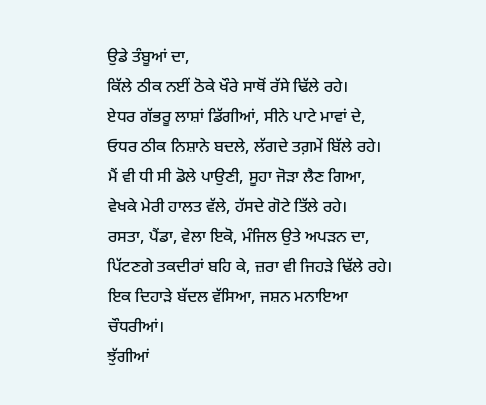ਉਡੇ ਤੰਬੂਆਂ ਦਾ,
ਕਿੱਲੇ ਠੀਕ ਨਈਂ ਠੋਕੇ ਖੌਰੇ ਸਾਥੋਂ ਰੱਸੇ ਢਿੱਲੇ ਰਹੇ।
ਏਧਰ ਗੱਭਰੂ ਲਾਸ਼ਾਂ ਡਿੱਗੀਆਂ, ਸੀਨੇ ਪਾਟੇ ਮਾਵਾਂ ਦੇ,
ਓਧਰ ਠੀਕ ਨਿਸ਼ਾਨੇ ਬਦਲੇ, ਲੱਗਦੇ ਤਗ਼ਮੇਂ ਬਿੱਲੇ ਰਹੇ।
ਮੈਂ ਵੀ ਧੀ ਸੀ ਡੋਲੇ ਪਾਉਣੀ, ਸੂਹਾ ਜੋੜਾ ਲੈਣ ਗਿਆ,
ਵੇਖਕੇ ਮੇਰੀ ਹਾਲਤ ਵੱਲੇ, ਹੱਸਦੇ ਗੋਟੇ ਤਿੱਲੇ ਰਹੇ।
ਰਸਤਾ, ਪੈਂਡਾ, ਵੇਲਾ ਇਕੋ, ਮੰਜਿਲ ਉਤੇ ਅਪੜਨ ਦਾ,
ਪਿੱਟਣਗੇ ਤਕਦੀਰਾਂ ਬਹਿ ਕੇ, ਜ਼ਰਾ ਵੀ ਜਿਹੜੇ ਢਿੱਲੇ ਰਹੇ।
ਇਕ ਦਿਹਾੜੇ ਬੱਦਲ ਵੱਸਿਆ, ਜਸ਼ਨ ਮਨਾਇਆ ਚੌਧਰੀਆਂ।
ਝੁੱਗੀਆਂ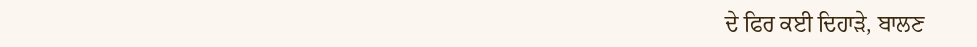ਦੇ ਫਿਰ ਕਈ ਦਿਹਾੜੇ, ਬਾਲਣ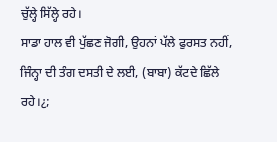ਚੁੱਲ੍ਹੇ ਸਿੱਲ੍ਹੇ ਰਹੇ।
ਸਾਡਾ ਹਾਲ ਵੀ ਪੁੱਛਣ ਜੋਗੀ, ਉਹਨਾਂ ਪੱਲੇ ਫੁਰਸਤ ਨਹੀਂ,
ਜਿੰਨ੍ਹਾ ਦੀ ਤੰਗ ਦਸਤੀ ਦੇ ਲਈ, (ਬਾਬਾ) ਕੱਟਦੇ ਛਿੱਲੇ ਰਹੇ।¿;